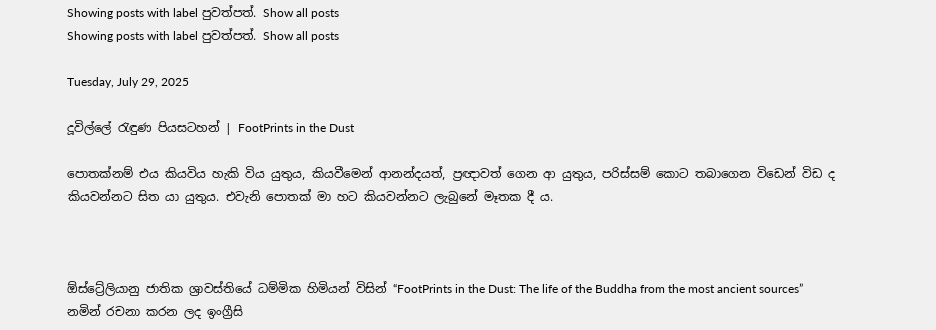Showing posts with label පුවත්පත්. Show all posts
Showing posts with label පුවත්පත්. Show all posts

Tuesday, July 29, 2025

දූවිල්ලේ රැඳුණ පියසටහන් | FootPrints in the Dust

පොතක්නම් එය කියවිය හැකි විය යුතුය, කියවීමෙන් ආනන්දයත්, ප්‍රඥාවත් ගෙන ආ යුතුය, පරිස්සම් කොට තබාගෙන විඩෙන් විඩ ද කියවන්නට සිත යා යුතුය. එවැනි පොතක් මා හට කියවන්නට ලැබුනේ මෑතක දී ය.



ඕස්ට්‍රේලියානු ජාතික ශ්‍රාවස්තියේ ධම්මික හිමියන් විසින් “FootPrints in the Dust: The life of the Buddha from the most ancient sources” නමින් රචනා කරන ලද ඉංග්‍රීසි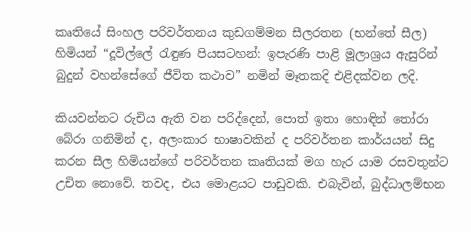කෘතියේ සිංහල පරිවර්තනය කුඩගම්මන සීලරතන (භන්තේ සීල) හිමියන් “දූවිල්ලේ රැඳුණ පියසටහන්: ඉපැරණි පාළි මූලාශ්‍රය ඇසුරින් බුදුන් වහන්සේගේ ජීවිත කථාව” නමින් මෑතකදි එළිදක්වන ලදි.

කියවන්නට රුචිය ඇති වන පරිද්දෙන්, පොත් ඉතා හොඳින් තෝරා බේරා ගනිමින් ද, අලංකාර භාෂාවකින් ද පරිවර්තන කාර්යයන් සිදු කරන සීල හිමියන්ගේ පරිවර්තන කෘතියක් මග හැර යාම රසවතුන්ට උචිත නොවේ. තවද, එය මොළයට පාඩුවකි. එබැවින්, බුද්ධාලම්භන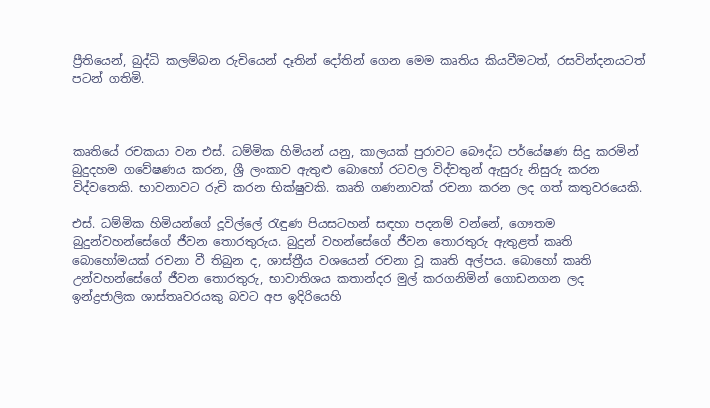ප්‍රීතියෙන්, බුද්ධි කලම්බන රුචියෙන් දෑතින් දෝතින් ගෙන මෙම කෘතිය කියවීමටත්, රසවින්දනයටත් පටන් ගතිමි.



කෘතියේ රචකයා වන එස්. ධම්මික හිමියන් යනු, කාලයක් පුරාවට බෞද්ධ පර්යේෂණ සිදු කරමින් බුදුදහම ගවේෂණය කරන, ශ්‍රී ලංකාව ඇතුළු බොහෝ රටවල විද්වතුන් ඇසුරු නිසුරු කරන විද්වතෙකි. භාවනාවට රුචි කරන භික්ෂුවකි. කෘති ගණනාවක් රචනා කරන ලද ගත් කතුවරයෙකි.

එස්. ධම්මික හිමියන්ගේ දූවිල්ලේ රැඳුණ පියසටහන් සඳහා පදනම් වන්නේ, ගෞතම බුදුන්වහන්සේගේ ජීවන තොරතුරුය. බුදුන් වහන්සේගේ ජීවන තොරතුරු ඇතුළත් කෘති බොහෝමයක් රචනා වී තිබුන ද, ශාස්ත්‍රීය වශයෙන් රචනා වූ කෘති අල්පය. බොහෝ කෘති උන්වහන්සේගේ ජීවන තොරතුරු, භාවාතිශය කතාන්දර මුල් කරගනිමින් ගොඩනගන ලද ඉන්ද්‍රජාලික ශාස්තෘවරයකු බවට අප ඉදිරියෙහි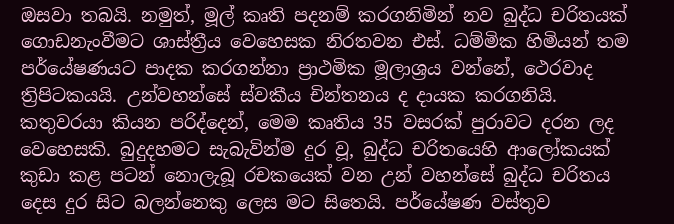ඔසවා තබයි. නමුත්, මූල් කෘති පදනම් කරගනිමින් නව බුද්ධ චරිතයක් ගොඩනැංවීමට ශාස්ත්‍රීය වෙහෙසක නිරතවන එස්. ධම්මික හිමියන් තම පර්යේෂණයට පාදක කරගන්නා ප්‍රාථමික මූලාශ්‍රය වන්නේ, ථෙරවාද ත්‍රිපිටකයයි. උන්වහන්සේ ස්වකීය චින්තනය ද දායක කරගනියි. කතුවරයා කියන පරිද්දෙන්, මෙම කෘතිය 35 වසරක් පුරාවට දරන ලද වෙහෙසකි. බුදුදහමට සැබැවින්ම දුර වූ, බුද්ධ චරිතයෙහි ආලෝකයක් කුඩා කළ පටන් නොලැබූ රචකයෙක් වන උන් වහන්සේ බුද්ධ චරිතය දෙස දුර සිට බලන්නෙකු ලෙස මට සිතෙයි. පර්යේෂණ වස්තුව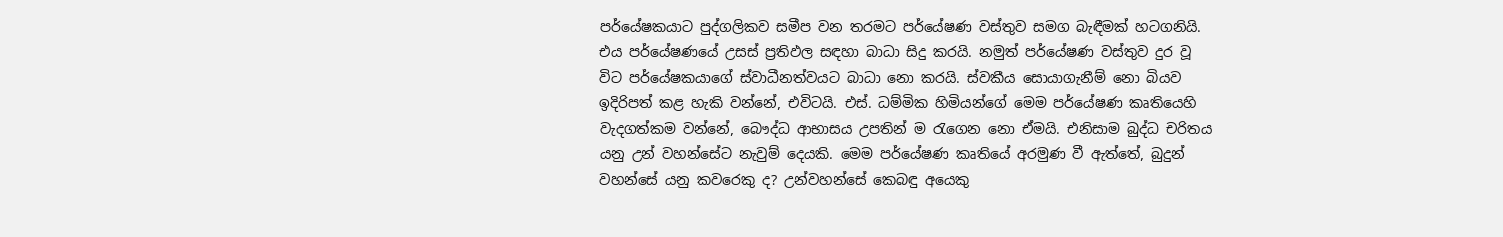පර්යේෂකයාට පුද්ගලිකව සමීප වන තරමට පර්යේෂණ වස්තුව සමග බැඳීමක් හටගනියි. එය පර්යේෂණයේ උසස් ප්‍රතිඵල සඳහා බාධා සිදු කරයි. නමුත් පර්යේෂණ වස්තුව දුර වූ විට පර්යේෂකයාගේ ස්වාධීනත්වයට බාධා නො කරයි. ස්වකීය සොයාගැනීම් නො බියව ඉදිරිපත් කළ හැකි වන්නේ, එවිටයි. එස්. ධම්මික හිමියන්ගේ මෙම පර්යේෂණ කෘතියෙහි වැදගත්කම වන්නේ, බෞද්ධ ආභාසය උපතින් ම රැගෙන නො ඒමයි. එනිසාම බුද්ධ චරිතය යනු උන් වහන්සේට නැවුම් දෙයකි. මෙම පර්යේෂණ කෘතියේ අරමුණ වී ඇත්තේ, බුදුන් වහන්සේ යනු කවරෙකු ද? උන්වහන්සේ කෙබඳු අයෙකු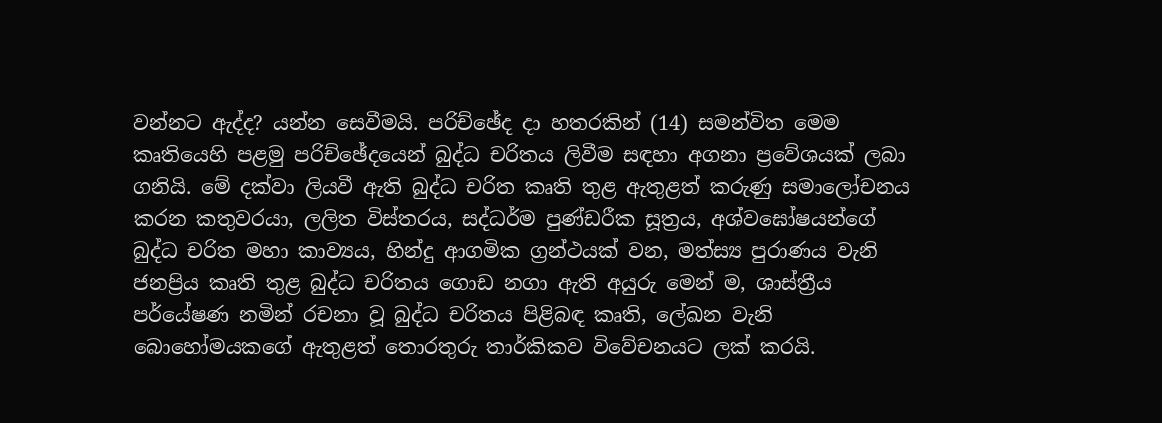වන්නට ඇද්ද? යන්න සෙවීමයි. පරිච්ඡේද දා හතරකින් (14) සමන්විත මෙම කෘතියෙහි පළමු පරිච්ඡේදයෙන් බුද්ධ චරිතය ලිවීම සඳහා අගනා ප්‍රවේශයක් ලබා ගනියි. මේ දක්වා ලියවී ඇති බුද්ධ චරිත කෘති තුළ ඇතුළත් කරුණු සමාලෝචනය කරන කතුවරයා, ලලිත විස්තරය, සද්ධර්ම පුණ්ඩරීක සූත්‍රය, අශ්වඝෝෂයන්ගේ බුද්ධ චරිත මහා කාව්‍යය, හින්දු ආගමික ග්‍රන්ථයක් වන, මත්ස්‍ය පුරාණය වැනි ජනප්‍රිය කෘති තුළ බුද්ධ චරිතය ගොඩ නගා ඇති අයුරු මෙන් ම, ශාස්ත්‍රීය පර්යේෂණ නමින් රචනා වූ බුද්ධ චරිතය පිළිබඳ කෘති, ලේඛන වැනි බොහෝමයකගේ ඇතුළත් තොරතුරු තාර්කිකව විවේචනයට ලක් කරයි.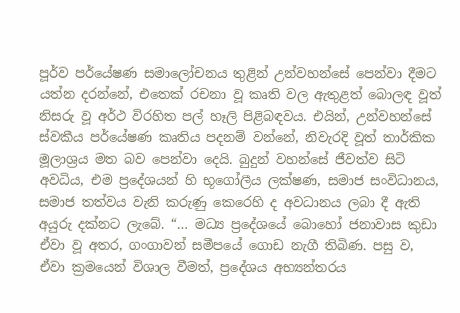පූර්ව පර්යේෂණ සමාලෝචනය තුළින් උන්වහන්සේ පෙන්වා දීමට යත්න දරන්නේ, එතෙක් රචනා වූ කෘති වල ඇතුළත් බොලඳ වූත් නිසරු වූ අර්ථ විරහිත පල් හෑලි පිළිබඳවය. එයින්, උන්වහන්සේ ස්වකීය පර්යේෂණ කෘතිය පදනම් වන්නේ, නිවැරදි වූත් තාර්කික මූලාශ්‍රය මත බව පෙන්වා දෙයි. බුදුන් වහන්සේ ජීවත්ව සිටි අවධිය, එම ප්‍රදේශයන් හි භූගෝලීය ලක්ෂණ, සමාජ සංවිධානය, සමාජ තත්වය වැනි කරුණු කෙරෙහි ද අවධානය ලබා දී ඇති අයුරු දක්නට ලැබේ. “… මධ්‍ය ප්‍රදේශයේ බොහෝ ජනාවාස කුඩා ඒවා වූ අතර, ගංගාවන් සමීපයේ ගොඩ නැගී තිබිණ. පසු ව, ඒවා ක්‍රමයෙන් විශාල වීමත්, ප්‍රදේශය අභ්‍යන්තරය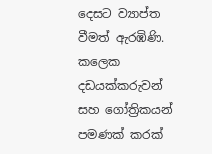දෙසට ව්‍යාප්ත වීමත් ඇරඹිණි. කලෙක දඩයක්කරුවන් සහ ගෝත්‍රිකයන් පමණක් කරක්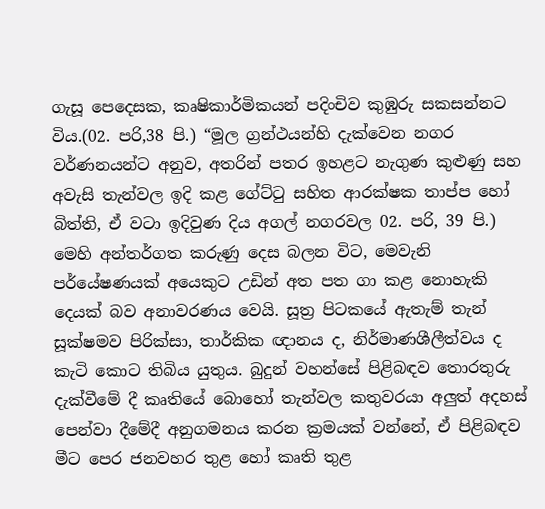ගැසූ පෙදෙසක, කෘෂිකාර්මිකයන් පදිංචිව කුඹුරු සකසන්නට විය.(02. පරි,38 පි.) “මූල ග්‍රන්ථයන්හි දැක්වෙන නගර වර්ණනයන්ට අනුව, අතරින් පතර ඉහළට නැගුණ කුළුණු සහ අවැසි තැන්වල ඉදි කළ ගේට්ටු සහිත ආරක්ෂක තාප්ප හෝ බිත්ති, ඒ වටා ඉදිවුණ දිය අගල් නගරවල 02. පරි, 39 පි.) මෙහි අන්තර්ගත කරුණු දෙස බලන විට, මෙවැනි පර්යේෂණයක් අයෙකුට උඩින් අත පත ගා කළ නොහැකි දෙයක් බව අනාවරණය වෙයි. සූත්‍ර පිටකයේ ඇතැම් තැන් සූක්ෂමව පිරික්සා, තාර්කික ඥානය ද, නිර්මාණශීලීත්වය ද කැටි කොට තිබිය යුතුය. බුදුන් වහන්සේ පිළිබඳව තොරතුරු දැක්වීමේ දී කෘතියේ බොහෝ තැන්වල කතුවරයා අලුත් අදහස් පෙන්වා දීමේදී අනුගමනය කරන ක්‍රමයක් වන්නේ, ඒ පිළිබඳව මීට පෙර ජනවහර තුළ හෝ කෘති තුළ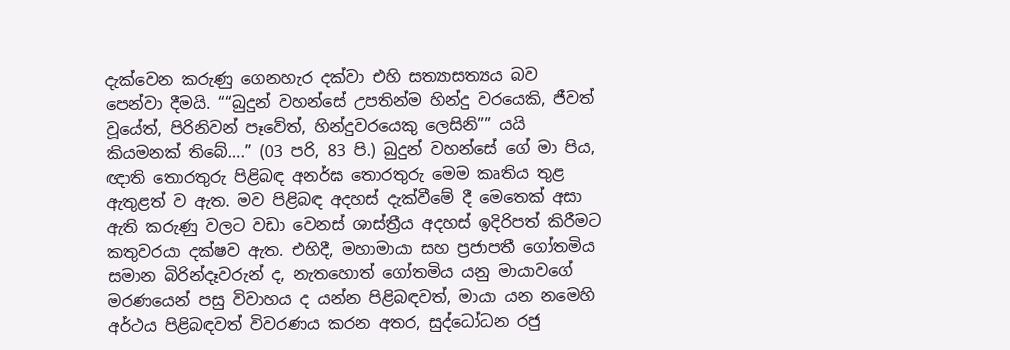දැක්වෙන කරුණු ගෙනහැර දක්වා එහි සත්‍යාසත්‍යය බව පෙන්වා දීමයි. ““බුදුන් වහන්සේ උපතින්ම හින්දු වරයෙකි, ජීවත් වූයේත්, පිරිනිවන් පෑවේත්, හින්දුවරයෙකු ලෙසිනි”” යයි කියමනක් තිබේ….” (03 පරි, 83 පි.) බුදුන් වහන්සේ ගේ මා පිය, ඥාති තොරතුරු පිළිබඳ අනර්ඝ තොරතුරු මෙම කෘතිය තුළ ඇතුළත් ව ඇත. මව පිළිබඳ අදහස් දැක්වීමේ දී මෙතෙක් අසා ඇති කරුණු වලට වඩා වෙනස් ශාස්ත්‍රීය අදහස් ඉදිරිපත් කිරීමට කතුවරයා දක්ෂව ඇත. එහිදී, මහාමායා සහ ප්‍රජාපතී ගෝතමිය සමාන බිරින්දෑවරුන් ද, නැතහොත් ගෝතමිය යනු මායාවගේ මරණයෙන් පසු විවාහය ද යන්න පිළිබඳවත්, මායා යන නමෙහි අර්ථය පිළිබඳවත් විවරණය කරන අතර, සුද්ධෝධන රජු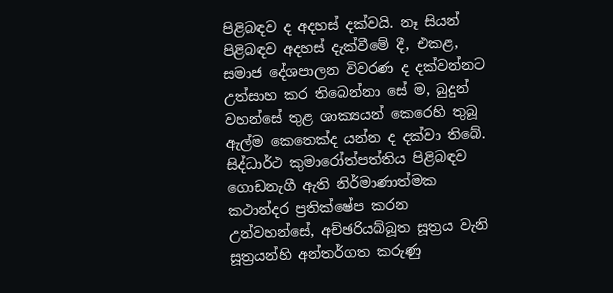පිළිබඳව ද අදහස් දක්වයි. නෑ සියන් පිළිබඳව අදහස් දැක්වීමේ දී, එකළ, සමාජ දේශපාලන විවරණ ද දක්වන්නට උත්සාහ කර තිබෙන්නා සේ ම, බුදුන් වහන්සේ තුළ ශාක්‍යයන් කෙරෙහි තුබූ ඇල්ම කෙතෙක්ද යන්න ද දක්වා තිබේ. සිද්ධාර්ථ කුමාරෝත්පත්තිය පිළිබඳව ගොඩනැගී ඇති නිර්මාණාත්මක කථාන්දර ප්‍රතික්ෂේප කරන උන්වහන්සේ, අච්ඡරියබ්බූත සූත්‍රය වැනි සූත්‍රයන්හි අන්තර්ගත කරුණු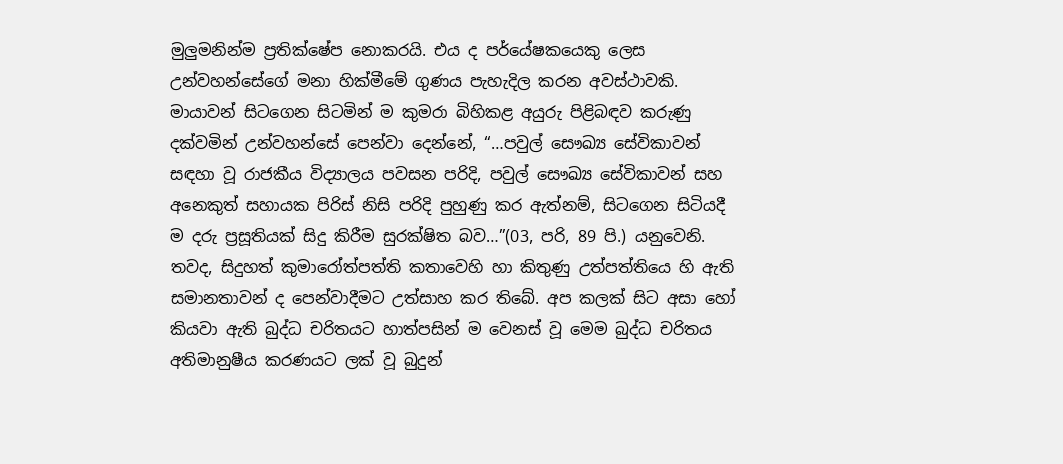මුලුමනින්ම ප්‍රතික්ෂේප නොකරයි. එය ද පර්යේෂකයෙකු ලෙස උන්වහන්සේගේ මනා හික්මීමේ ගුණය පැහැදිල කරන අවස්ථාවකි. මායාවන් සිටගෙන සිටමින් ම කුමරා බිහිකළ අයුරු පිළිබඳව කරුණු දක්වමින් උන්වහන්සේ පෙන්වා දෙන්නේ, “…පවුල් සෞඛ්‍ය සේවිකාවන් සඳහා වූ රාජකීය විද්‍යාලය පවසන පරිදි, පවුල් සෞඛ්‍ය සේවිකාවන් සහ අනෙකුත් සහායක පිරිස් නිසි පරිදි පුහුණු කර ඇත්නම්, සිටගෙන සිටියදී ම දරු ප්‍රසූතියක් සිදු කිරීම සුරක්ෂිත බව…”(03, පරි, 89 පි.) යනුවෙනි. තවද, සිදුහත් කුමාරෝත්පත්ති කතාවෙහි හා කිතුණු උත්පත්තියෙ හි ඇති සමානතාවන් ද පෙන්වාදීමට උත්සාහ කර තිබේ. අප කලක් සිට අසා හෝ කියවා ඇති බුද්ධ චරිතයට හාත්පසින් ම වෙනස් වූ මෙම බුද්ධ චරිතය අතිමානුෂීය කරණයට ලක් වූ බුදුන්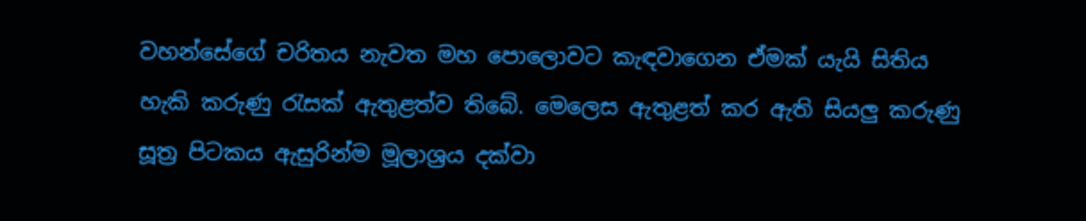වහන්සේගේ චරිතය නැවත මහ පොලොවට කැඳවාගෙන ඒමක් යැයි සිතිය හැකි කරුණු රැසක් ඇතුළත්ව තිබේ. මෙලෙස ඇතුළත් කර ඇති සියලු කරුණු සූත්‍ර පිටකය ඇසුරින්ම මූලාශ්‍රය දක්වා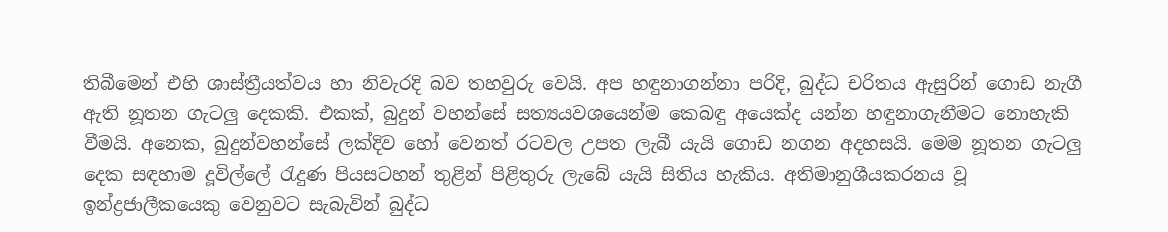තිබීමෙන් එහි ශාස්ත්‍රීයත්වය හා නිවැරදි බව තහවුරු වෙයි. අප හඳුනාගන්නා පරිදි, බුද්ධ චරිතය ඇසුරින් ගොඩ නැගී ඇති නූතන ගැටලු දෙකකි. එකක්, බුදුන් වහන්සේ සත්‍යයවශයෙන්ම කෙබඳු අයෙක්ද යන්න හඳුනාගැනීමට නොහැකි වීමයි. අනෙක, බුදුන්වහන්සේ ලක්දිව හෝ වෙනත් රටවල උපත ලැබී යැයි ගොඩ නගන අදහසයි. මෙම නූතන ගැටලු දෙක සඳහාම දූවිල්ලේ රැදුණ පියසටහන් තුළින් පිළිතුරු ලැබේ යැයි සිතිය හැකිය. අතිමානුශීයකරනය වූ ඉන්ද්‍රජාලීකයෙකු වෙනුවට සැබැවින් බුද්ධ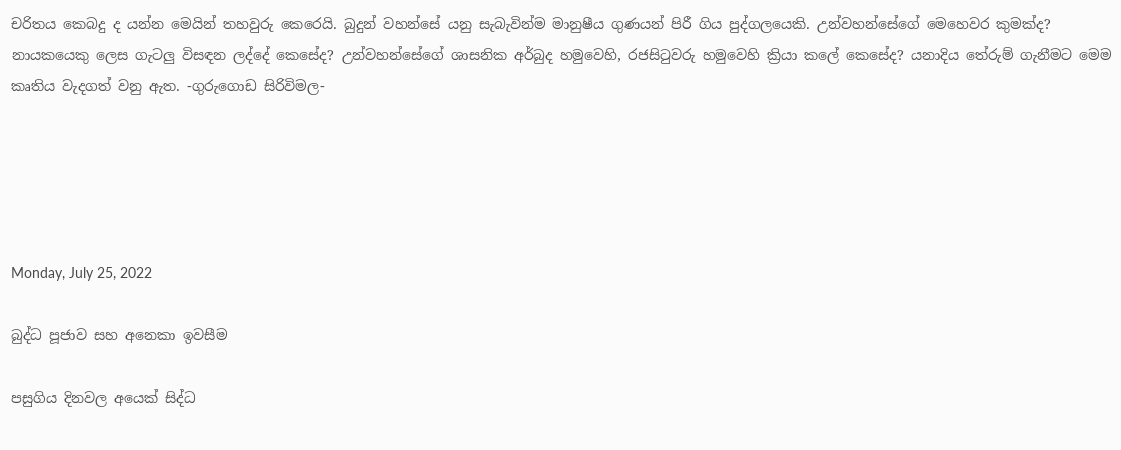චරිතය කෙබදු ද යන්න මෙයින් තහවුරු කෙරෙයි. බුදුන් වහන්සේ යනු සැබැවින්ම මානුෂීය ගුණයන් පිරී ගිය පුද්ගලයෙකි. උන්වහන්සේගේ මෙහෙවර කුමක්ද? නායකයෙකු ලෙස ගැටලු විසඳන ලද්දේ කෙසේද? උන්වහන්සේගේ ශාසනික අර්බුද හමුවෙහි, රජසිටුවරු හමුවෙහි ක්‍රියා කලේ කෙසේද? යනාදිය තේරුම් ගැනීමට මෙම කෘතිය වැදගත් වනු ඇත. -ගුරුගොඩ සිරිවිමල-





Monday, July 25, 2022

බුද්ධ පූජාව සහ අනෙකා ඉවසීම

පසුගිය දිනවල අයෙක් සිද්ධ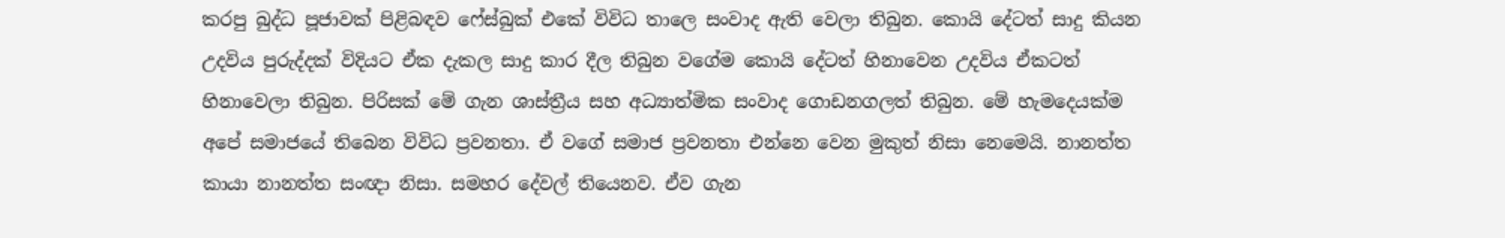කරපු බුද්ධ පූජාවක් පිළිබඳව ෆේස්බුක් එකේ විවිධ තාලෙ සංවාද ඇති වෙලා තිබුන. කොයි දේටත් සාදු කියන උදවිය පුරුද්දක් විදියට ඒක දැකල සාදු කාර දීල තිබුන වගේම කොයි දේටත් හිනාවෙන උදවිය ඒකටත් හිනාවෙලා තිබුන. පිරිසක් මේ ගැන ශාස්ත්‍රීය සහ අධ්‍යාත්මික සංවාද ගොඩනගලත් තිබුන. මේ හැමදෙයක්ම අපේ සමාජයේ තිබෙන විවිධ ප්‍රවනතා. ඒ වගේ සමාජ ප්‍රවනතා එන්නෙ වෙන මුකුත් නිසා නෙමෙයි. නානත්ත කායා නානත්ත සංඥා නිසා. සමහර දේවල් තියෙනව. ඒව ගැන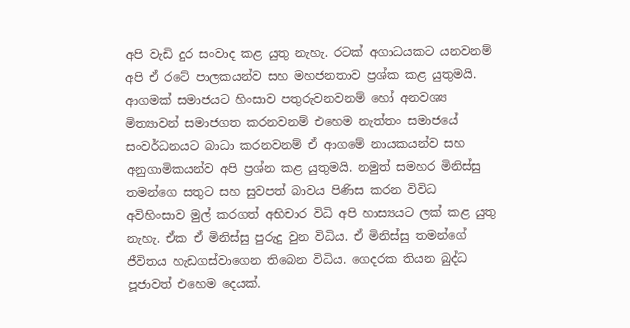අපි වැඩි දුර සංවාද කළ යුතු නැහැ. රටක් අගාධයකට යනවනම් අපි ඒ රටේ පාලකයන්ව සහ මහජනතාව ප්‍රශ්ක කළ යුතුමයි. ආගමක් සමාජයට හිංසාව පතුරුවනවනම් හෝ අනවශ්‍ය මිත්‍යාවන් සමාජගත කරනවනම් එහෙම නැත්තං සමාජයේ සංවර්ධනයට බාධා කරනවනම් ඒ ආගමේ නායකයන්ව සහ අනුගාමිකයන්ව අපි ප්‍රශ්න කළ යුතුමයි. නමුත් සමහර මිනිස්සු තමන්ගෙ සතුට සහ සුවපත් බාවය පිණිස කරන විවිධ අවිහිංසාව මුල් කරගත් අභිචාර විධි අපි හාස්‍යයට ලක් කළ යුතු නැහැ. ඒක ඒ මිනිස්සු පුරුදු වුන විධිය. ඒ මිනිස්සු තමන්ගේ ජීවිතය හැඩගස්වාගෙන තිබෙන විධිය. ගෙදරක තියන බුද්ධ පූජාවත් එහෙම දෙයක්.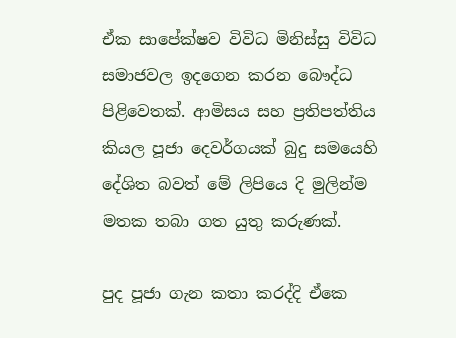ඒක සාපේක්ෂව විවිධ මිනිස්සු විවිධ සමාජවල ඉදගෙන කරන බෞද්ධ පිළිවෙතක්. ආමිසය සහ ප්‍රතිපත්තිය කියල පූජා දෙවර්ගයක් බුදු සමයෙහි දේශිත බවත් මේ ලිපියෙ දි මුලින්ම මතක තබා ගත යුතු කරුණක්.

පුද පූජා ගැන කතා කරද්දි ඒකෙ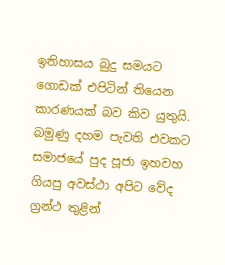ඉතිහාසය බුදු සමයට ගොඩක් එපිටින් තියෙන කාරණයක් බව කිව යුතුයි. බමුණු දහම පැවති එවකට සමාජයේ පුද පූජා ඉහවහ ගියපු අවස්ථා අපිට වේද ග්‍රන්ථ තුළින්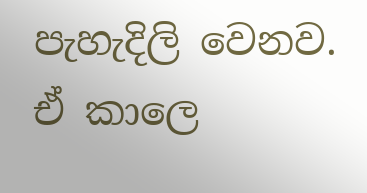පැහැදිලි වෙනව. ඒ කාලෙ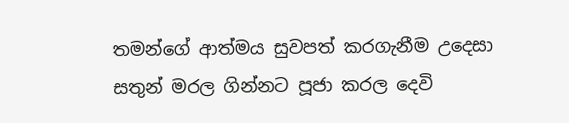තමන්ගේ ආත්මය සුවපත් කරගැනීම උදෙසා සතුන් මරල ගින්නට පූජා කරල දෙවි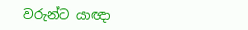වරුන්ට යාඥා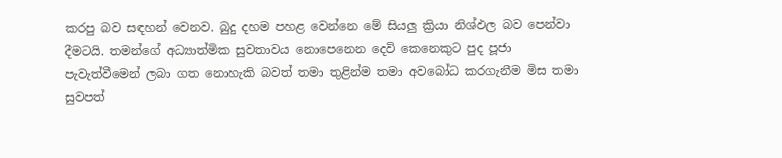කරපු බව සඳහන් වෙනව. බුදු දහම පහළ වෙන්නෙ මේ සියලු ක්‍රියා නිශ්ඵල බව පෙන්වා දීමටයි. තමන්ගේ අධ්‍යාත්මික සුවතාවය නොපෙනෙන දෙවි කෙනෙකුට පුද පූජා පැවැත්වීමෙන් ලබා ගත නොහැකි බවත් තමා තුළින්ම තමා අවබෝධ කරගැනීම මිස තමා සුවපත්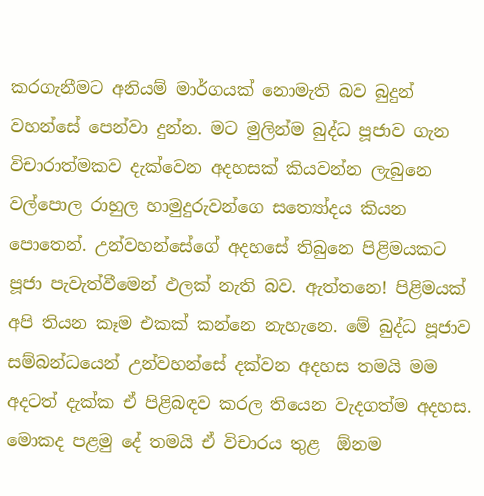කරගැනීමට අනියම් මාර්ගයක් නොමැති බව බුදුන් වහන්සේ පෙන්වා දුන්න. මට මුලින්ම බුද්ධ පූජාව ගැන විචාරාත්මකව දැක්වෙන අදහසක් කියවන්න ලැබුනෙ වල්පොල රාහුල හාමුදුරුවන්ගෙ සත්‍යෝදය කියන පොතෙන්. උන්වහන්සේගේ අදහසේ තිබුනෙ පිළිමයකට පූජා පැවැත්වීමෙන් ඵලක් නැති බව. ඇත්තනෙ! පිළිමයක් අපි තියන කෑම එකක් කන්නෙ නැහැනෙ. මේ බුද්ධ පූජාව සම්බන්ධයෙන් උන්වහන්සේ දක්වන අදහස තමයි මම අදටත් දැක්ක ඒ පිළිබඳව කරල තියෙන වැදගත්ම අදහස. මොකද පළමු දේ තමයි ඒ විචාරය තුළ  ඕනම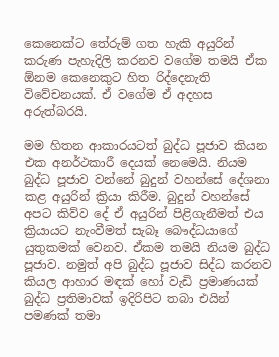කෙනෙක්ට තේරුම් ගත හැකි අයුරින් කරුණ පැහැදිලි කරනව වගේම තමයි ඒක  ඕනම කෙනෙකුට හිත රිද්දෙනැති විවේචනයක්. ඒ වගේම ඒ අදහස අරුත්බරයි.

මම හිතන ආකාරයටත් බුද්ධ පූජාව කියන එක අනර්ථකාරී දෙයක් නෙමෙයි. නියම බුද්ධ පූජාව වන්නේ බුදුන් වහන්සේ දේශනා කළ අයුරින් ක්‍රියා කිරීම. බුදුන් වහන්සේ අපට කිව්ව දේ ඒ අයුරින් පිළිගැනීමත් එය ක්‍රියායට නැංවීමත් සැබෑ බෞද්ධයාගේ යුතුකමක් වෙනව. ඒකම තමයි නියම බුද්ධ පූජාව. නමුත් අපි බුද්ධ පූජාව සිද්ධ කරනව කියල ආහාර මඳක් හෝ වැඩි ප්‍රමාණයක් බුද්ධ ප්‍රතිමාවක් ඉදිරිපිට තබා එයින් පමණක් තමා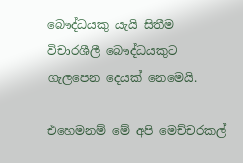බෞද්ධයකු යැයි සිතීම විචාරශීලී බෞද්ධයකුට ගැලපෙන දෙයක් නෙමෙයි.

එහෙමනම් මේ අපි මෙච්චරකල්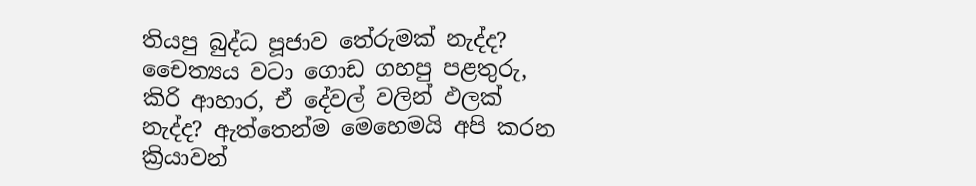තියපු බුද්ධ පූජාව තේරුමක් නැද්ද? චෛත්‍යය වටා ගොඩ ගහපු පළතුරු, කිරි ආහාර, ඒ දේවල් වලින් ඵලක් නැද්ද? ඇත්තෙන්ම මෙහෙමයි අපි කරන ක්‍රියාවන්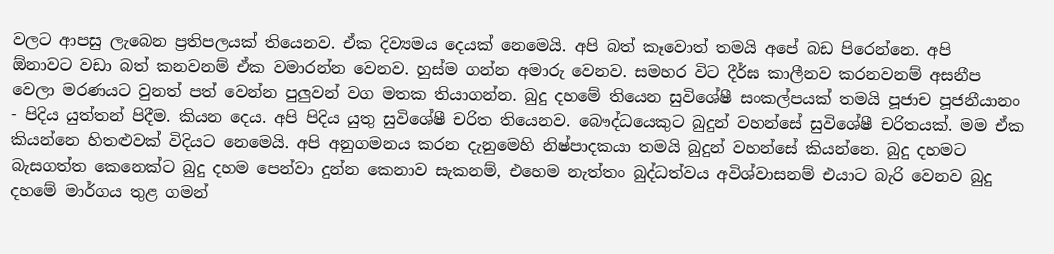වලට ආපසු ලැබෙන ප්‍රතිපලයක් තියෙනව. ඒක දිව්‍යමය දෙයක් නෙමෙයි. අපි බත් කෑවොත් තමයි අපේ බඩ පිරෙන්නෙ. අපි  ඕනාවට වඩා බත් කනවනම් ඒක වමාරන්න වෙනව. හුස්ම ගන්න අමාරු වෙනව. සමහර විට දීර්ඝ කාලීනව කරනවනම් අසනීප වෙලා මරණයට වුනත් පත් වෙන්න පුලුවන් වග මතක තියාගන්න. බුදු දහමේ තියෙන සුවිශේෂී සංකල්පයක් තමයි පූජාච පූජනීයානං - පිදිය යුත්තන් පිදීම. කියන දෙය. අපි පිදිය යුතු සුවිශේෂී චරිත තියෙනව. බෞද්ධයෙකුට බුදුන් වහන්සේ සුවිශේෂී චරිතයක්. මම ඒක කියන්නෙ හිතළුවක් විදියට නෙමෙයි. අපි අනුගමනය කරන දැනුමෙහි නිෂ්පාදකයා තමයි බුදුන් වහන්සේ කියන්නෙ. බුදු දහමට බැසගත්ත කෙනෙක්ට බුදු දහම පෙන්වා දුන්න කෙනාව සැකනම්, එහෙම නැත්තං බුද්ධත්වය අවිශ්වාසනම් එයාට බැරි වෙනව බුදු දහමේ මාර්ගය තුළ ගමන්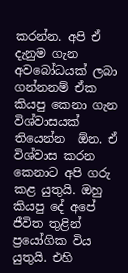කරන්න. අපි ඒ දැනුම ගැන අවබෝධයක් ලබා ගන්නනම් ඒක කියපු කෙනා ගැන විශ්වාසයක් තියෙන්න  ඕන. ඒ විශ්වාස කරන කෙනාට අපි ගරු කළ යුතුයි. ඔහු කියපු දේ අපේ ජීවිත තුළින් ප්‍රයෝගික විය යුතුයි. එහි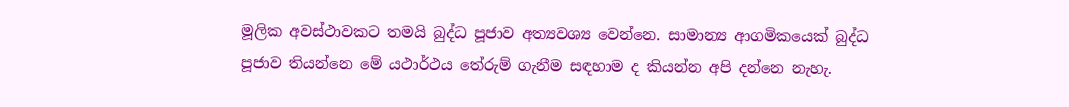මූලික අවස්ථාවකට තමයි බුද්ධ පූජාව අත්‍යවශ්‍ය වෙන්නෙ. සාමාන්‍ය ආගමිකයෙක් බුද්ධ පූජාව තියන්නෙ මේ යථාර්ථය තේරුම් ගැනීම සඳහාම ද කියන්න අපි දන්නෙ නැහැ.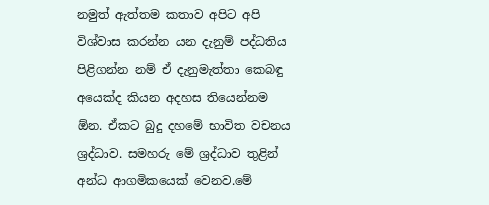නමුත් ඇත්තම කතාව අපිට අපි විශ්වාස කරන්න යන දැනුම් පද්ධතිය පිළිගන්න නම් ඒ දැනුමැත්තා කෙබඳු අයෙක්ද කියන අදහස තියෙන්නම  ඕන. ඒකට බුදු දහමේ භාවිත වචනය ශ්‍රද්ධාව. සමහරු මේ ශ්‍රද්ධාව තුළින් අන්ධ ආගමිකයෙක් වෙනව.මේ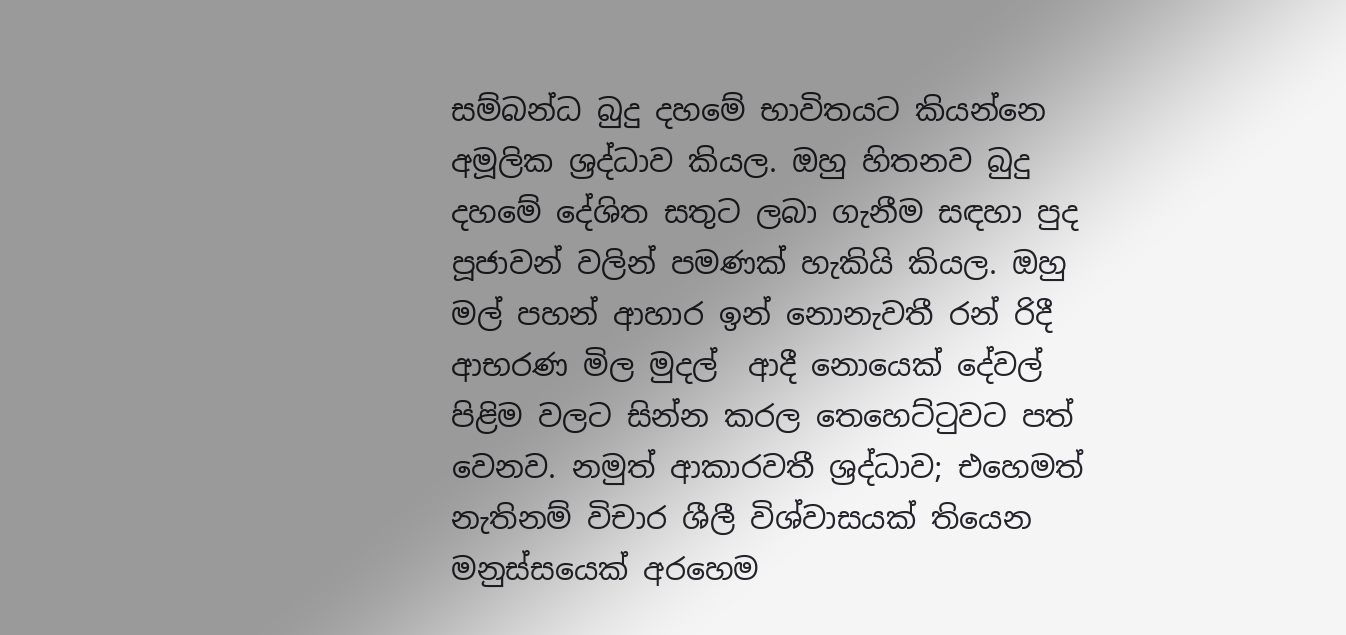සම්බන්ධ බුදු දහමේ භාවිතයට කියන්නෙ අමූලික ශ්‍රද්ධාව කියල. ඔහු හිතනව බුදු දහමේ දේශිත සතුට ලබා ගැනීම සඳහා පුද පූජාවන් වලින් පමණක් හැකියි කියල. ඔහු මල් පහන් ආහාර ඉන් නොනැවතී රන් රිදී ආභරණ මිල මුදල්  ආදී නොයෙක් දේවල් පිළිම වලට සින්න කරල තෙහෙට්ටුවට පත් වෙනව. නමුත් ආකාරවතී ශ්‍රද්ධාව; එහෙමත් නැතිනම් විචාර ශීලී විශ්වාසයක් තියෙන මනුස්සයෙක් අරහෙම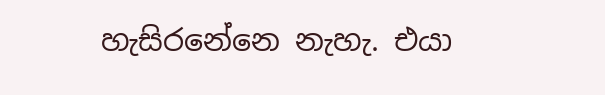හැසිරනේනෙ නැහැ. එයා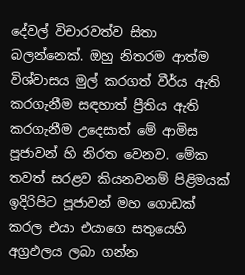දේවල් විචාරවත්ව සිතා බලන්නෙක්. ඔහු නිතරම ආත්ම විශ්වාසය මුල් කරගත් වීර්ය ඇති කරගැනීම සඳහාත් ප්‍රීතිය ඇති කරගැනීම උදෙසාත් මේ ආමිස පූජාවන් හි නිරත වෙනව. මේක තවත් සරළව කියනවනම් පිළිමයක් ඉදිරිපිට පූජාවන් මහ ගොඩක් කරල එයා එයාගෙ සතුයෙහි අග්‍රඵලය ලබා ගන්න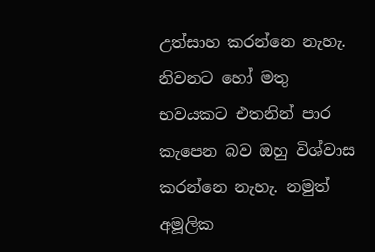උත්සාහ කරන්නෙ නැහැ. නිවනට හෝ මතු භවයකට එතනින් පාර කැපෙන බව ඔහු විශ්වාස කරන්නෙ නැහැ. නමුත් අමූලික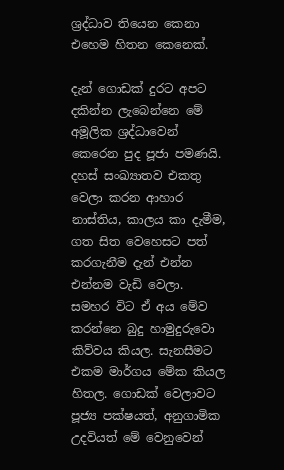ශ්‍රද්ධාව තියෙන කෙනා එහෙම හිතන කෙනෙක්.

දැන් ගොඩක් දුරට අපට දකින්න ලැබෙන්නෙ මේ අමූලික ශ්‍රද්ධාවෙන් කෙරෙන පුද පූජා පමණයි. දහස් සංඛ්‍යාතව එකතු වෙලා කරන ආහාර නාස්තිය, කාලය කා දැමීම, ගත සිත වෙහෙසට පත් කරගැනීම දැන් එන්න එන්නම වැඩි වෙලා. සමහර විට ඒ අය මේව කරන්නෙ බුදු හාමුදුරුවො කිව්වය කියල. සැනසීමට එකම මාර්ගය මේක කියල හිතල. ගොඩක් වෙලාවට පූජ්‍ය පක්ෂයත්, අනුගාමික උදවියත් මේ වෙනුවෙන්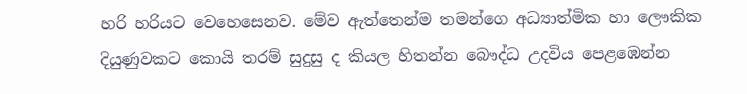හරි හරියට වෙහෙසෙනව. මේව ඇත්තෙන්ම තමන්ගෙ අධ්‍යාත්මික හා ලෞකික දියුණුවකට කොයි තරම් සුදුසු ද කියල හිතන්න බෞද්ධ උදවිය පෙළඹෙන්න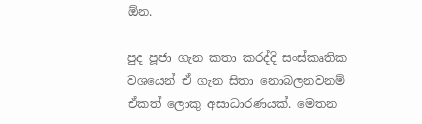ඕන.

පුද පූජා ගැන කතා කරද්දි සංස්කෘතික වශයෙන් ඒ ගැන සිතා නොබලනවනම් ඒකත් ලොකු අසාධාරණයක්. මෙතන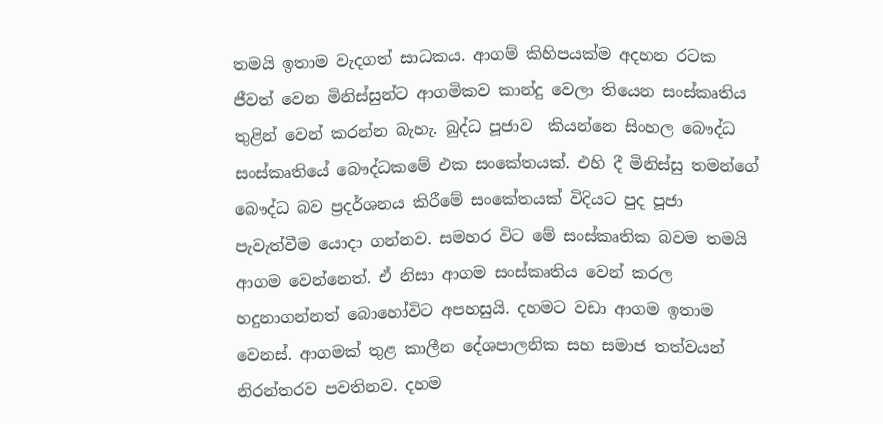තමයි ඉතාම වැදගත් සාධකය. ආගම් කිහිපයක්ම අදහන රටක ජීවත් වෙන මිනිස්සුන්ට ආගමිකව කාන්දු වෙලා තියෙන සංස්කෘතිය තුළින් වෙන් කරන්න බැහැ. බුද්ධ පූජාව  කියන්නෙ සිංහල බෞද්ධ සංස්කෘතියේ බෞද්ධකමේ එක සංකේතයක්. එහි දී මිනිස්සු තමන්ගේ බෞද්ධ බව ප්‍රදර්ශනය කිරීමේ සංකේතයක් විදියට පුද පූජා පැවැත්වීම යොදා ගන්නව. සමහර විට මේ සංස්කෘතික බවම තමයි ආගම වෙන්නෙත්. ඒ නිසා ආගම සංස්කෘතිය වෙන් කරල හදුනාගන්නත් බොහෝවිට අපහසුයි. දහමට වඩා ආගම ඉතාම වෙනස්. ආගමක් තුළ කාලීන දේශපාලනික සහ සමාජ තත්වයන් නිරන්තරව පවතිනව. දහම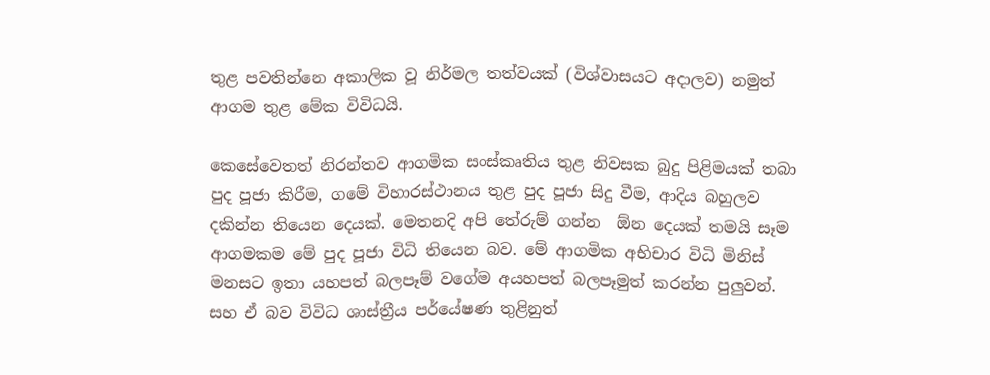තුළ පවතින්නෙ අකාලික වූ නිර්මල තත්වයක් (විශ්වාසයට අදාලව) නමුත් ආගම තුළ මේක විවිධයි.

කෙසේවෙතත් නිරන්තව ආගමික සංස්කෘතිය තුළ නිවසක බුදු පිළිමයක් තබා පුද පූජා කිරීම, ගමේ විහාරස්ථානය තුළ පුද පූජා සිදු වීම, ආදිය බහුලව දකින්න තියෙන දෙයක්. මෙතනදි අපි තේරුම් ගන්න  ඕන දෙයක් තමයි සෑම ආගමකම මේ පුද පූජා විධි තියෙන බව. මේ ආගමික අභිචාර විධි මිනිස් මනසට ඉතා යහපත් බලපෑම් වගේම අයහපත් බලපෑමුත් කරන්න පුලුවන්. සහ ඒ බව විවිධ ශාස්ත්‍රීය පර්යේෂණ තුළිනුත්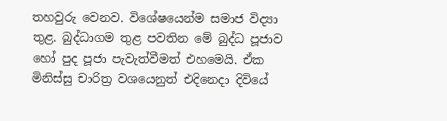තහවුරු වෙනව. විශේෂයෙන්ම සමාජ විද්‍යා තුළ. බුද්ධාගම තුළ පවතින මේ බුද්ධ පූජාව හෝ පුද පූජා පැවැත්වීමත් එහමෙයි. ඒක මිනිස්සු චාරිත්‍ර වශයෙනුත් එදිනෙදා දිවියේ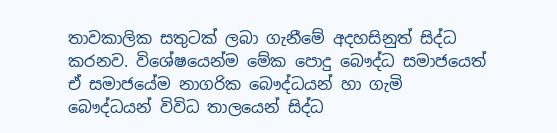තාවකාලික සතුටක් ලබා ගැනීමේ අදහසිනුත් සිද්ධ කරනව. විශේෂයෙන්ම මේක පොදු බෞද්ධ සමාජයෙත් ඒ සමාජයේම නාගරික බෞද්ධයන් හා ගැමි බෞද්ධයන් විවිධ තාලයෙන් සිද්ධ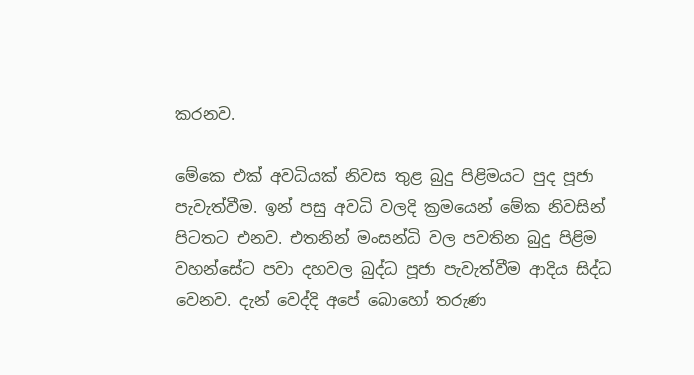කරනව.

මේකෙ එක් අවධියක් නිවස තුළ බුදු පිළිමයට පුද පූජා පැවැත්වීම. ඉන් පසු අවධි වලදි ක්‍රමයෙන් මේක නිවසින් පිටතට එනව. එතනින් මංසන්ධි වල පවතින බුදු පිළිම වහන්සේට පවා දහවල බුද්ධ පූජා පැවැත්වීම ආදිය සිද්ධ වෙනව. දැන් වෙද්දි අපේ බොහෝ තරුණ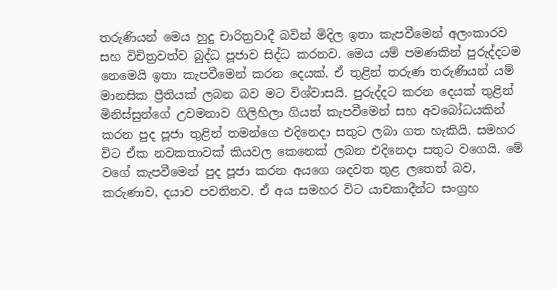තරුණියන් මෙය හුදු චාරිත්‍රවාදී බවින් මිදිල ඉතා කැපවීමෙන් අලංකාරව සහ විචිත්‍රවත්ව බුද්ධ පූජාව සිද්ධ කරනව. මෙය යම් පමණකින් පුරුද්දටම නෙමෙයි ඉතා කැපවීමෙන් කරන දෙයක්. ඒ තුළින් තරුණ තරුණියන් යම් මානසික ප්‍රීතියක් ලබන බව මට විශ්වාසයි. පුරුද්දට කරන දෙයක් තුළින් මිනිස්සුන්ගේ උවමනාව ගිලිහිලා ගියත් කැපවීමෙන් සහ අවබෝධයකින් කරන පුද පූජා තුළින් තමන්ගෙ එදිනෙදා සතුට ලබා ගත හැකියි. සමහර විට ඒක නවකතාවක් කියවල කෙනෙක් ලබන එදිනෙදා සතුට වගෙයි. මේ වගේ කැපවීමෙන් පුද පූජා කරන අයගෙ ශදවත තුළ ලතෙත් බව, කරුණාව, දයාව පවතිනව. ඒ අය සමහර විට යාචකාදීන්ට සංග්‍රහ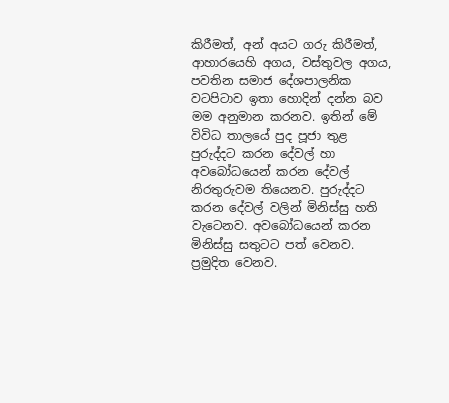කිරීමත්, අන් අයට ගරු කිරීමත්, ආහාරයෙහි අගය, වස්තුවල අගය, පවතින සමාජ දේශපාලනික වටපිටාව ඉතා හොදින් දන්න බව මම අනුමාන කරනව. ඉතින් මේ විවිධ තාලයේ පුද පූජා තුළ පුරුද්දට කරන දේවල් හා අවබෝධයෙන් කරන දේවල් නිරතුරුවම තියෙනව. පුරුද්දට කරන දේවල් වලින් මිනිස්සු හති වැටෙනව. අවබෝධයෙන් කරන මිනිස්සු සතුටට පත් වෙනව. ප්‍රමුදිත වෙනව.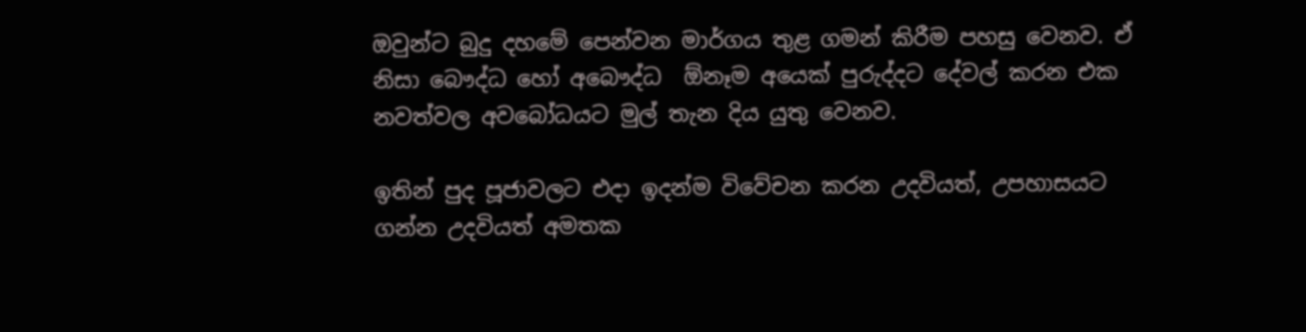ඔවුන්ට බුදු දහමේ පෙන්වන මාර්ගය තුළ ගමන් කිරීම පහසු වෙනව. ඒ නිසා බෞද්ධ හෝ අබෞද්ධ  ඕනෑම අයෙක් පුරුද්දට දේවල් කරන එක නවත්වල අවබෝධයට මුල් තැන දිය යුතු වෙනව.

ඉතින් පුද පූජාවලට එදා ඉදන්ම විවේචන කරන උදවියත්, උපහාසයට ගන්න උදවියත් අමතක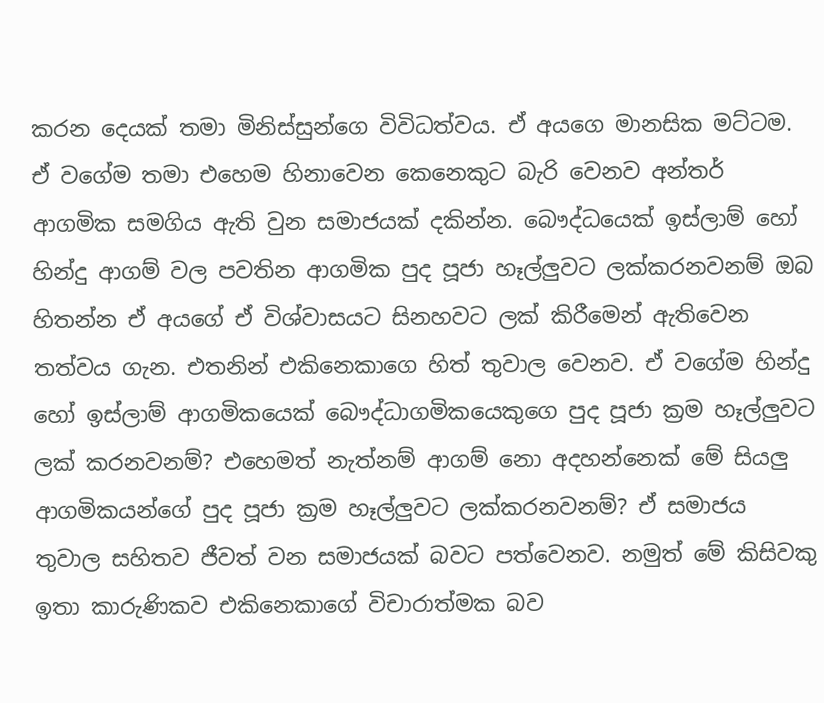කරන දෙයක් තමා මිනිස්සුන්ගෙ විවිධත්වය. ඒ අයගෙ මානසික මට්ටම. ඒ වගේම තමා එහෙම හිනාවෙන කෙනෙකුට බැරි වෙනව අන්තර් ආගමික සමගිය ඇති වුන සමාජයක් දකින්න. බෞද්ධයෙක් ඉස්ලාම් හෝ හින්දු ආගම් වල පවතින ආගමික පුද පූජා හෑල්ලුවට ලක්කරනවනම් ඔබ හිතන්න ඒ අයගේ ඒ විශ්වාසයට සිනහවට ලක් කිරීමෙන් ඇතිවෙන තත්වය ගැන. එතනින් එකිනෙකාගෙ හිත් තුවාල වෙනව. ඒ වගේම හින්දු හෝ ඉස්ලාම් ආගමිකයෙක් බෞද්ධාගමිකයෙකුගෙ පුද පූජා ක්‍රම හෑල්ලුවට ලක් කරනවනම්? එහෙමත් නැත්නම් ආගම් නො අදහන්නෙක් මේ සියලු ආගමිකයන්ගේ පුද පූජා ක්‍රම හෑල්ලුවට ලක්කරනවනම්? ඒ සමාජය තුවාල සහිතව ජීවත් වන සමාජයක් බවට පත්වෙනව. නමුත් මේ කිසිවකු ඉතා කාරුණිකව එකිනෙකාගේ විචාරාත්මක බව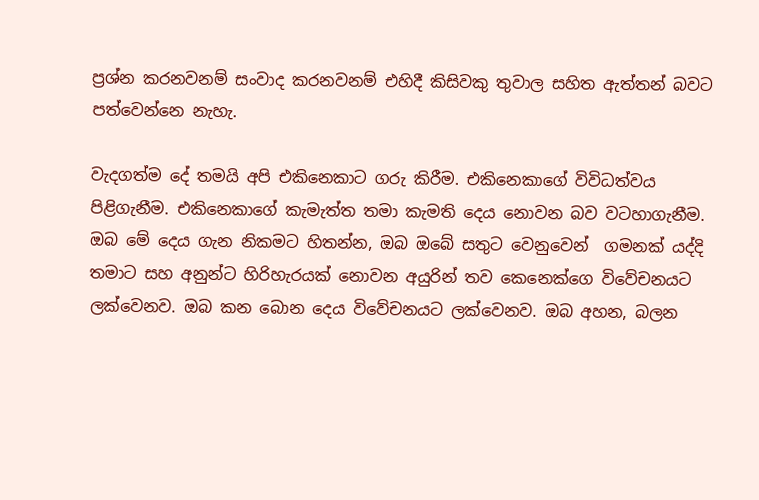ප්‍රශ්න කරනවනම් සංවාද කරනවනම් එහිදී කිසිවකු තුවාල සහිත ඇත්තන් බවට පත්වෙන්නෙ නැහැ.

වැදගත්ම දේ තමයි අපි එකිනෙකාට ගරු කිරීම. එකිනෙකාගේ විවිධත්වය පිළිගැනීම. එකිනෙකාගේ කැමැත්ත තමා කැමති දෙය නොවන බව වටහාගැනීම. ඔබ මේ දෙය ගැන නිකමට හිතන්න, ඔබ ඔබේ සතුට වෙනුවෙන්  ගමනක් යද්දි තමාට සහ අනුන්ට හිරිහැරයක් නොවන අයුරින් තව කෙනෙක්ගෙ විවේචනයට ලක්වෙනව. ඔබ කන බොන දෙය විවේචනයට ලක්වෙනව. ඔබ අහන, බලන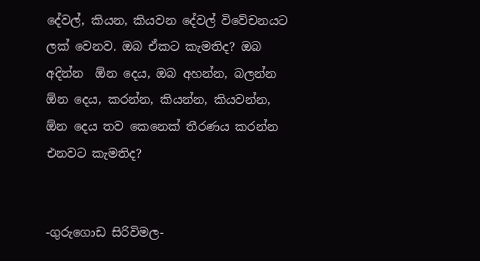දේවල්, කියන, කියවන දේවල් විවේචනයට ලක් වෙනව. ඔබ ඒකට කැමතිද? ඔබ අදින්න  ඕන දෙය, ඔබ අහන්න, බලන්න  ඕන දෙය, කරන්න, කියන්න, කියවන්න,  ඕන දෙය තව කෙනෙක් තීරණය කරන්න එනවට කැමතිද?


-ගුරුගොඩ සිරිවිමල-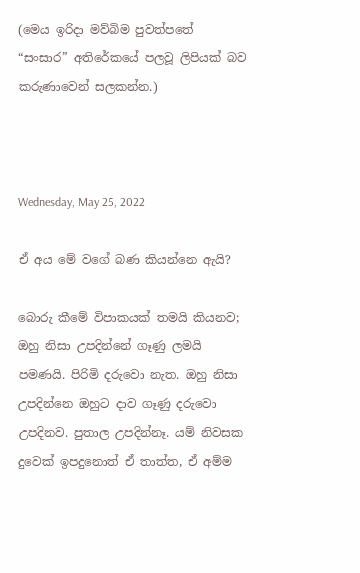(මෙය ඉරිදා මව්බිම පුවත්පතේ “සංසාර” අතිරේකයේ පලවූ ලිපියක් බව කරුණාවෙන් සලකන්න.)



Wednesday, May 25, 2022

ඒ අය මේ වගේ බණ කියන්නෙ ඇයි?

බොරු කීමේ විපාකයක් තමයි කියනව; ඔහු නිසා උපදින්නේ ගෑණු ලමයි පමණයි. පිරිමි දරුවො නැත. ඔහු නිසා උපදින්නෙ ඔහුට දාව ගෑණු දරුවො උපදිනව. පුතාල උපදින්නෑ. යම් නිවසක දුවෙක් ඉපදුනොත් ඒ තාත්ත, ඒ අම්ම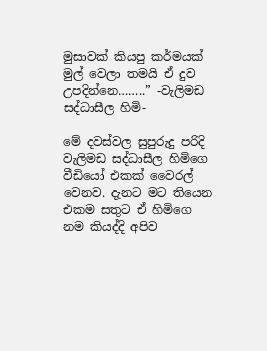මුසාවක් කියපු කර්මයක් මුල් වෙලා තමයි ඒ දුව උපදින්නෙ……..” -වැලිමඩ සද්ධාසීල හිමි-

මේ දවස්වල සුපුරුදු පරිදි වැලිමඩ සද්ධාසීල හිමිගෙ වීඩියෝ එකක් වෛරල් වෙනව. දැනට මට තියෙන එකම සතුට ඒ හිමිගෙ නම කියද්දි අපිව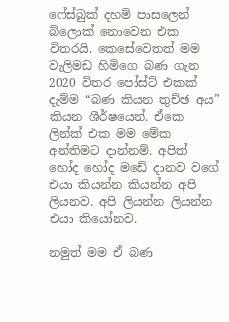ෆේස්බුක් දහම් පාසලෙන් බ්ලොක් නොවෙන එක විතරයි. කෙසේවෙතත් මම වැලිමඩ හිමිගෙ බණ ගැන 2020 විතර පෝස්ට් එකක් දැම්ම “බණ කියන තුච්ඡ අය” කියන ශීර්ෂයෙන්. ඒකෙ ලින්ක් එක මම මේක අන්තිමට දාන්නම්. අපිත් හෝද හෝද මඩේ දානව වගේ එයා කියන්න කියන්න අපි ලියනව. අපි ලියන්න ලියන්න එයා කියෝනව.

නමුත් මම ඒ බණ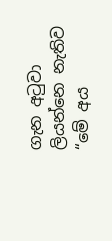ගැන අටුවා ලියන්නෙ නැතිව “මේ අය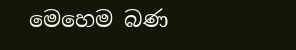මෙහෙම බණ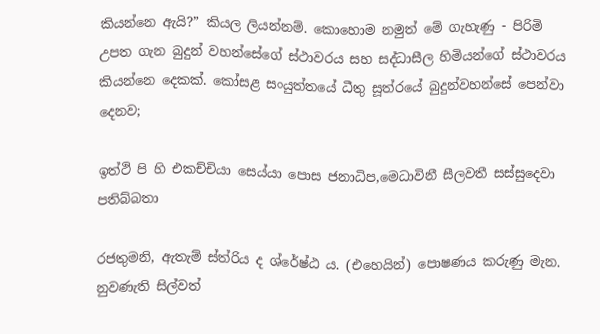කියන්නෙ ඇයි?” කියල ලියන්නම්. කොහොම නමුත් මේ ගැහැණු - පිරිමි උපත ගැන බුදුන් වහන්සේගේ ස්ථාවරය සහ සද්ධාසීල හිමියන්ගේ ස්ථාවරය කියන්නෙ දෙකක්. කෝසළ සංයුත්තයේ ධීතු සූත්රයේ බුදුන්වහන්සේ පෙන්වා දෙනව;

ඉත්ථි පි හි එකච්චියා සෙය්යා පොස ජනාධිප,මෙධාවිනී සීලවතී සස්සුදෙවා පතිබ්බතා

රජතුමනි, ඇතැම් ස්ත්රිය ද ශ්රේෂ්ඨ ය. (එහෙයින්) පොෂණය කරුණු මැන. නුවණැති සිල්වත්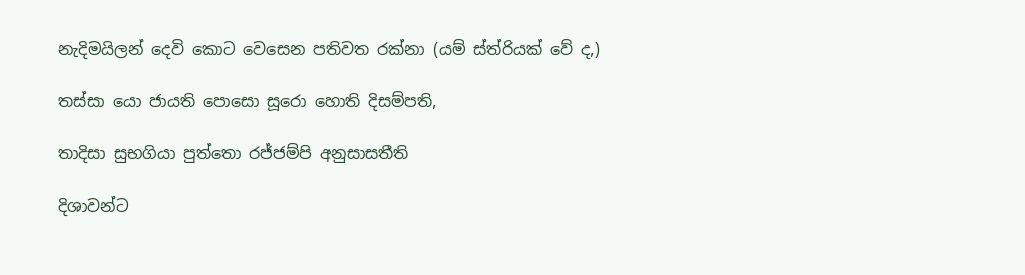නැදිමයිලන් දෙවි කොට වෙසෙන පතිවත රක්නා (යම් ස්ත්රියක් වේ ද,)

තස්සා යො ජායති පොසො සූරො හොති දිසම්පති,

තාදිසා සුභගියා පුත්තො රජ්ජම්පි අනුසාසතීති

දිශාවන්ට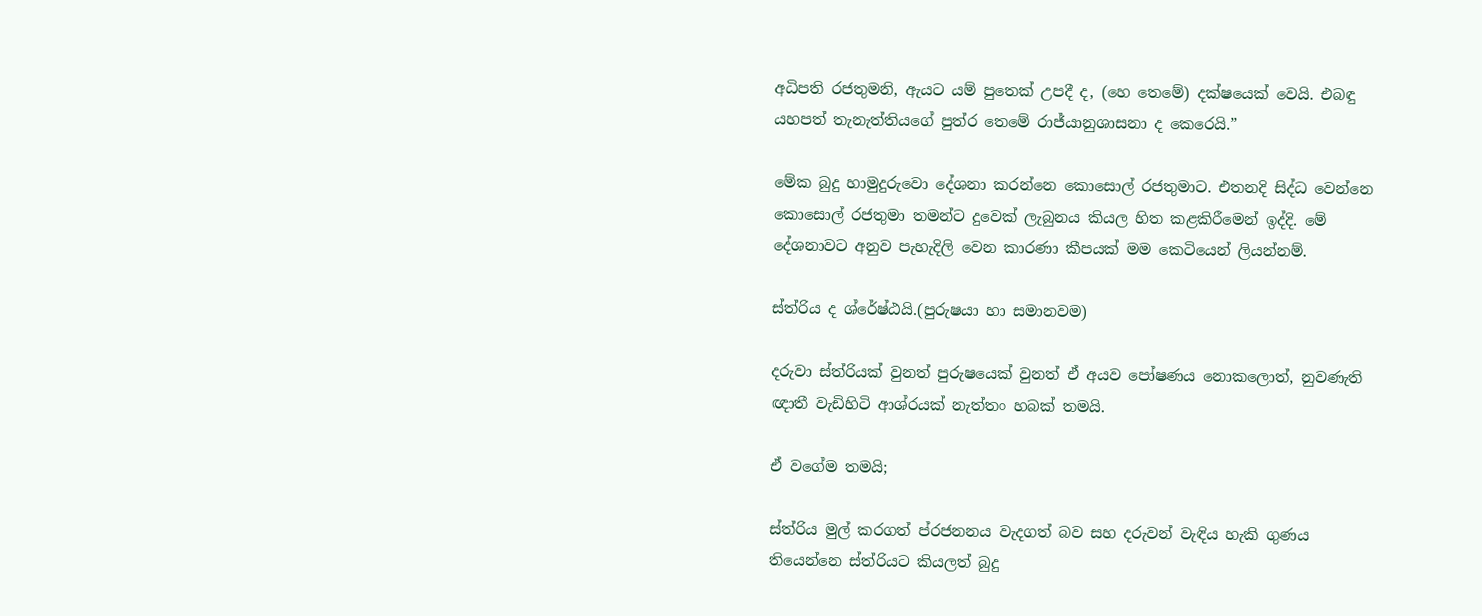අධිපති රජතුමනි, ඇයට යම් පුතෙක් උපදී ද, (හෙ තෙමේ) දක්ෂයෙක් වෙයි. එබඳු යහපත් තැනැත්තියගේ පුත්ර තෙමේ රාජ්යානුශාසනා ද කෙරෙයි.”

මේක බුදු හාමුදුරුවො දේශනා කරන්නෙ කොසොල් රජතුමාට. එතනදි සිද්ධ වෙන්නෙ කොසොල් රජතුමා තමන්ට දුවෙක් ලැබුනය කියල හිත කළකිරීමෙන් ඉද්දි. මේ දේශනාවට අනුව පැහැදිලි වෙන කාරණා කීපයක් මම කෙටියෙන් ලියන්නම්.

ස්ත්රිය ද ශ්රේෂ්ඨයි.(පුරුෂයා හා සමානවම)

දරුවා ස්ත්රියක් වුනත් පුරුෂයෙක් වුනත් ඒ අයව පෝෂණය නොකලොත්, නුවණැති ඥාතී වැඩිහිටි ආශ්රයක් නැත්තං හබක් තමයි.

ඒ වගේම තමයි;

ස්ත්රිය මුල් කරගත් ප්රජනනය වැදගත් බව සහ දරුවන් වැඳිය හැකි ගුණය තියෙන්නෙ ස්ත්රියට කියලත් බුදු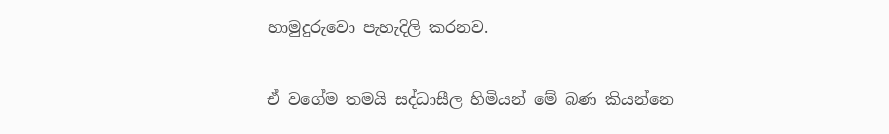හාමුදුරුවො පැහැදිලි කරනව.

ඒ වගේම තමයි සද්ධාසීල හිමියන් මේ බණ කියන්නෙ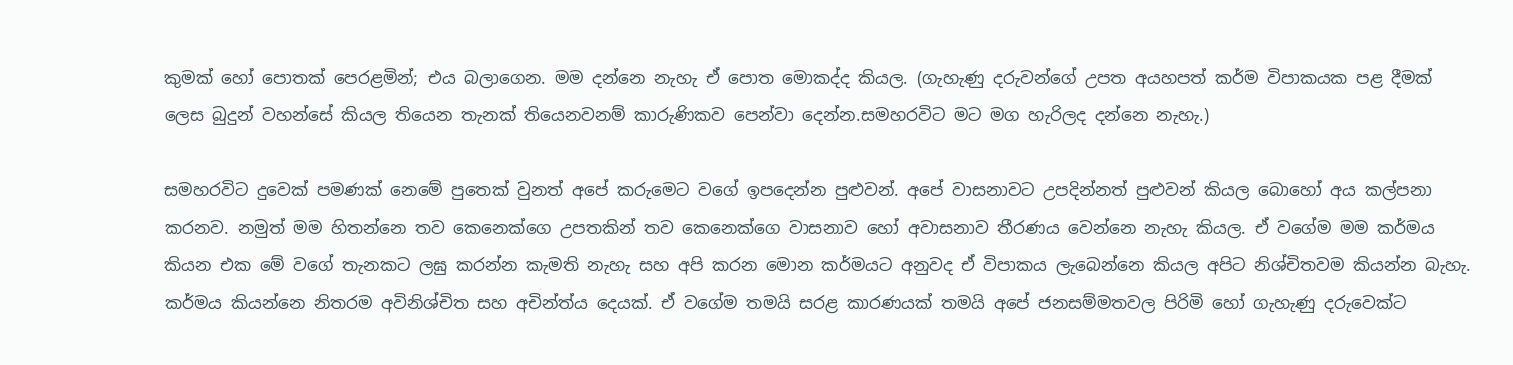කුමක් හෝ පොතක් පෙරළමින්; එය බලාගෙන. මම දන්නෙ නැහැ ඒ පොත මොකද්ද කියල. (ගැහැණු දරුවන්ගේ උපත අයහපත් කර්ම විපාකයක පළ දීමක් ලෙස බුදුන් වහන්සේ කියල තියෙන තැනක් තියෙනවනම් කාරුණිකව පෙන්වා දෙන්න.සමහරවිට මට මග හැරිලද දන්නෙ නැහැ.)

සමහරවිට දුවෙක් පමණක් නෙමේ පුතෙක් වුනත් අපේ කරුමෙට වගේ ඉපදෙන්න පුළුවන්. අපේ වාසනාවට උපදින්නත් පුළුවන් කියල බොහෝ අය කල්පනා කරනව. නමුත් මම හිතන්නෙ තව කෙනෙක්ගෙ උපතකින් තව කෙනෙක්ගෙ වාසනාව හෝ අවාසනාව තීරණය වෙන්නෙ නැහැ කියල. ඒ වගේම මම කර්මය කියන එක මේ වගේ තැනකට ලඝු කරන්න කැමති නැහැ සහ අපි කරන මොන කර්මයට අනුවද ඒ විපාකය ලැබෙන්නෙ කියල අපිට නිශ්චිතවම කියන්න බැහැ. කර්මය කියන්නෙ නිතරම අවිනිශ්චිත සහ අචින්ත්ය දෙයක්. ඒ වගේම තමයි සරළ කාරණයක් තමයි අපේ ජනසම්මතවල පිරිමි හෝ ගැහැණු දරුවෙක්ට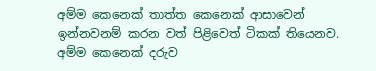අම්ම කෙනෙක් තාත්ත කෙනෙක් ආසාවෙන් ඉන්නවනම් කරන වත් පිළිවෙත් ටිකක් තියෙනව. අම්ම කෙනෙක් දරුව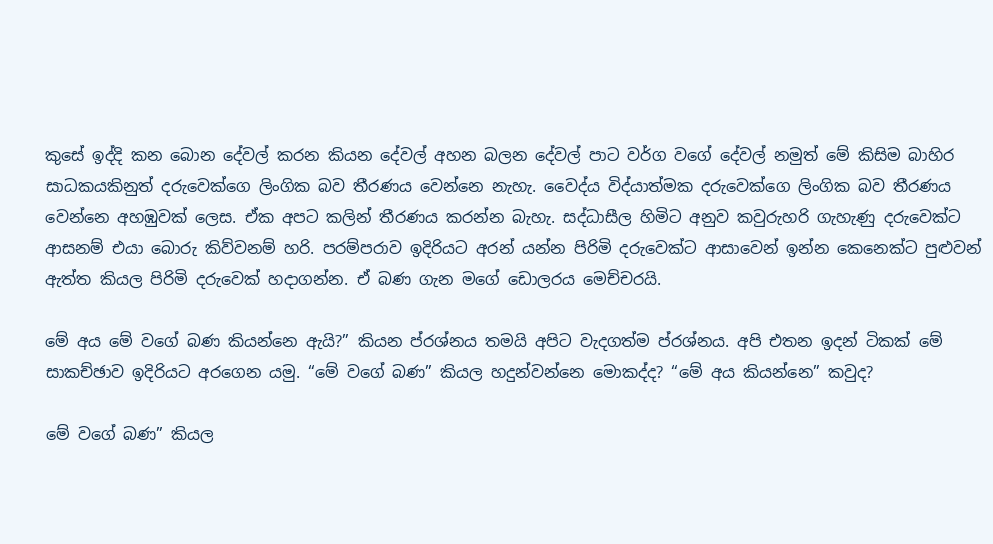කුසේ ඉද්දි කන බොන දේවල් කරන කියන දේවල් අහන බලන දේවල් පාට වර්ග වගේ දේවල් නමුත් මේ කිසිම බාහිර සාධකයකිනුත් දරුවෙක්ගෙ ලිංගික බව තීරණය වෙන්නෙ නැහැ. වෛද්ය විද්යාත්මක දරුවෙක්ගෙ ලිංගික බව තීරණය වෙන්නෙ අහඹුවක් ලෙස. ඒක අපට කලින් තීරණය කරන්න බැහැ. සද්ධාසීල හිමිට අනුව කවුරුහරි ගැහැණු දරුවෙක්ට ආසනම් එයා බොරු කිව්වනම් හරි. පරම්පරාව ඉදිරියට අරන් යන්න පිරිමි දරුවෙක්ට ආසාවෙන් ඉන්න කෙනෙක්ට පුළුවන් ඇත්ත කියල පිරිමි දරුවෙක් හදාගන්න. ඒ බණ ගැන මගේ ඩොලරය මෙච්චරයි.

මේ අය මේ වගේ බණ කියන්නෙ ඇයි?” කියන ප්රශ්නය තමයි අපිට වැදගත්ම ප්රශ්නය. අපි එතන ඉදන් ටිකක් මේ සාකච්ඡාව ඉදිරියට අරගෙන යමු. “මේ වගේ බණ” කියල හදුන්වන්නෙ මොකද්ද? “මේ අය කියන්නෙ” කවුද?

මේ වගේ බණ” කියල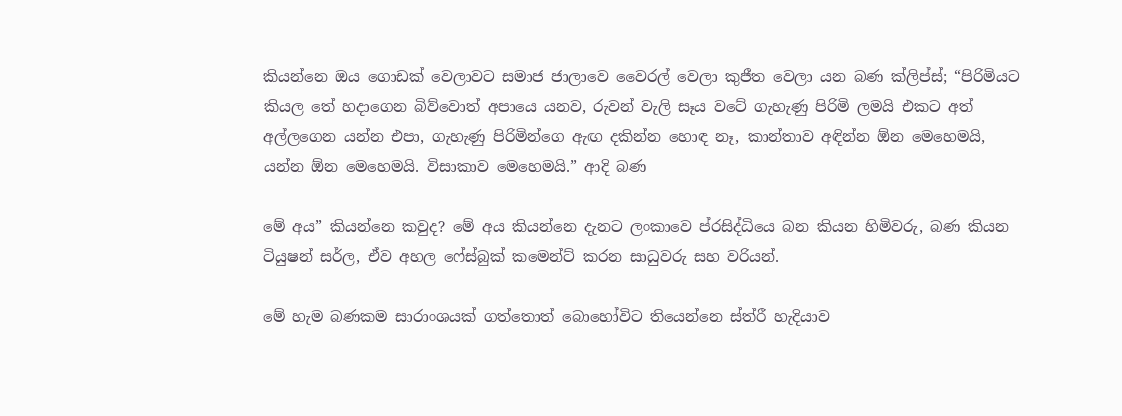කියන්නෙ ඔය ගොඩක් වෙලාවට සමාජ ජාලාවෙ වෛරල් වෙලා කුජීත වෙලා යන බණ ක්ලිප්ස්; “පිරිමියට කියල තේ හදාගෙන බිව්වොත් අපායෙ යනව, රුවන් වැලි සෑය වටේ ගැහැණු පිරිමි ලමයි එකට අත් අල්ලගෙන යන්න එපා, ගැහැණු පිරිමින්ගෙ ඇඟ දකින්න හොඳ නෑ, කාන්තාව අඳින්න ඕන මෙහෙමයි, යන්න ඕන මෙහෙමයි. විසාකාව මෙහෙමයි.” ආදි බණ

මේ අය” කියන්නෙ කවුද? මේ අය කියන්නෙ දැනට ලංකාවෙ ප්රසිද්ධියෙ බන කියන හිමිවරු, බණ කියන ටියුෂන් සර්ල, ඒව අහල ෆේස්බුක් කමෙන්ට් කරන සාධුවරු සහ වරියන්.

මේ හැම බණකම සාරාංශයක් ගත්තොත් බොහෝවිට තියෙන්නෙ ස්ත්රී හැදියාව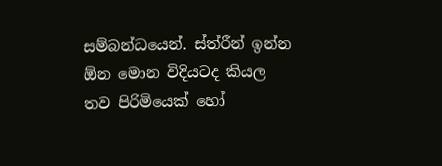සම්බන්ධයෙන්. ස්ත්රීන් ඉන්න ඕන මොන විදියටද කියල තව පිරිමියෙක් හෝ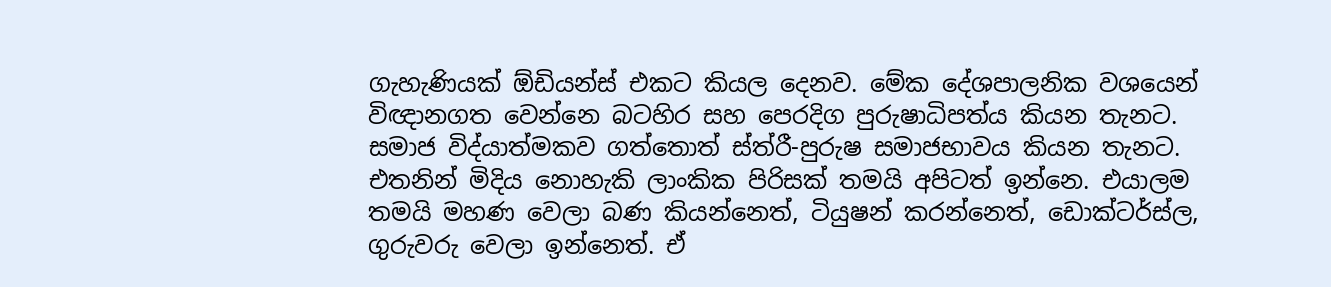ගැහැණියක් ඕඩියන්ස් එකට කියල දෙනව. මේක දේශපාලනික වශයෙන් විඥානගත වෙන්නෙ බටහිර සහ පෙරදිග පුරුෂාධිපත්ය කියන තැනට. සමාජ විද්යාත්මකව ගත්තොත් ස්ත්රී-පුරුෂ සමාජභාවය කියන තැනට. එතනින් මිදිය නොහැකි ලාංකික පිරිසක් තමයි අපිටත් ඉන්නෙ. එයාලම තමයි මහණ වෙලා බණ කියන්නෙත්, ටියුෂන් කරන්නෙත්, ඩොක්ටර්ස්ල, ගුරුවරු වෙලා ඉන්නෙත්. ඒ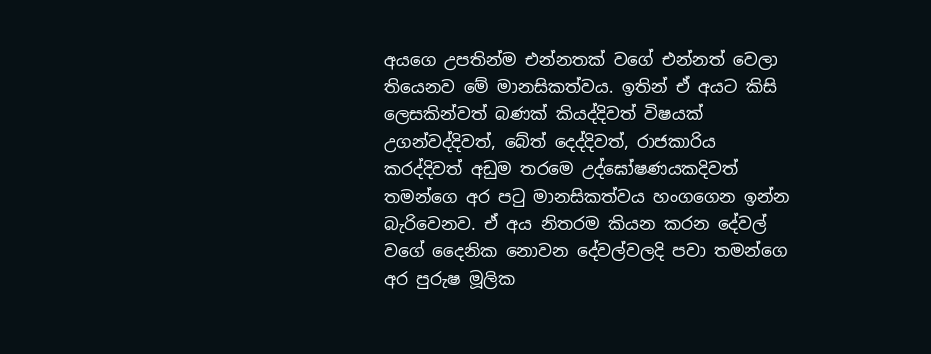අයගෙ උපතින්ම එන්නතක් වගේ එන්නත් වෙලා තියෙනව මේ මානසිකත්වය. ඉතින් ඒ අයට කිසි ලෙසකින්වත් බණක් කියද්දිවත් විෂයක් උගන්වද්දිවත්, බේත් දෙද්දිවත්, රාජකාරිය කරද්දිවත් අඩුම තරමෙ උද්ඝෝෂණයකදිවත් තමන්ගෙ අර පටු මානසිකත්වය හංගගෙන ඉන්න බැරිවෙනව. ඒ අය නිතරම කියන කරන දේවල් වගේ දෛනික නොවන දේවල්වලදි පවා තමන්ගෙ අර පුරුෂ මූලික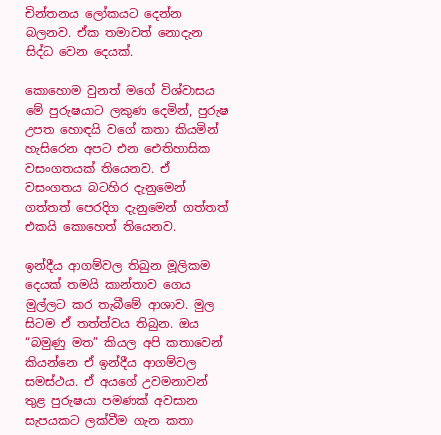චින්තනය ලෝකයට දෙන්න බලනව. ඒක තමාවත් නොදැන සිද්ධ වෙන දෙයක්.

කොහොම වුනත් මගේ විශ්වාසය මේ පුරුෂයාට ලකුණ දෙමින්, පුරුෂ උපත හොඳයි වගේ කතා කියමින් හැසිරෙන අපට එන ඓතිහාසික වසංගතයක් තියෙනව. ඒ වසංගතය බටහිර දැනුමෙන් ගත්තත් පෙරදිග දැනුමෙන් ගත්තත් එකයි කොහෙත් තියෙනව.

ඉන්දීය ආගම්වල තිබුන මූලිකම දෙයක් තමයි කාන්තාව ගෙය මුල්ලට කර තැබීමේ ආශාව. මුල සිටම ඒ තත්ත්වය තිබුන. ඔය “බමුණු මත” කියල අපි කතාවෙන් කියන්නෙ ඒ ඉන්දීය ආගම්වල සමස්ථය. ඒ අයගේ උවමනාවන් තුළ පුරුෂයා පමණක් අවසාන සැපයකට ලක්වීම ගැන කතා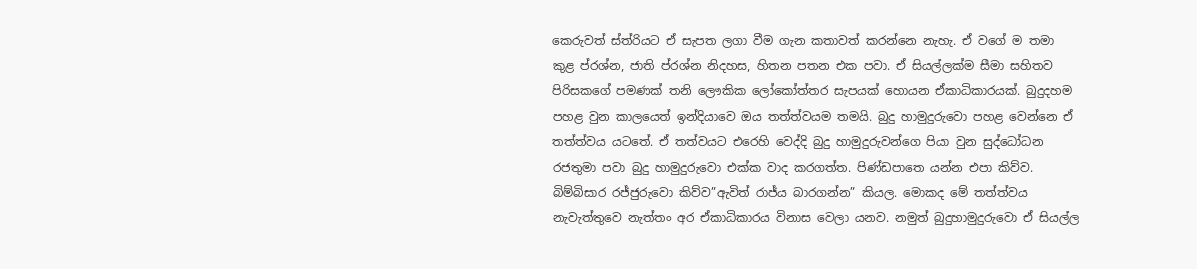කෙරුවත් ස්ත්රියට ඒ සැපත ලගා වීම ගැන කතාවත් කරන්නෙ නැහැ. ඒ වගේ ම තමා කුළ ප්රශ්න, ජාති ප්රශ්න නිදහස, හිතන පතන එක පවා. ඒ සියල්ලක්ම සීමා සහිතව පිරිසකගේ පමණක් තනි ලෞකික ලෝකෝත්තර සැපයක් හොයන ඒකාධිකාරයක්. බුදුදහම පහළ වුන කාලයෙත් ඉන්දියාවෙ ඔය තත්ත්වයම තමයි. බුදු හාමුදුරුවො පහළ වෙන්නෙ ඒ තත්ත්වය යටතේ. ඒ තත්වයට එරෙහි වෙද්දි බුදු හාමුදුරුවන්ගෙ පියා වුන සුද්ධෝධන රජතුමා පවා බුදු හාමුදුරුවො එක්ක වාද කරගත්ත. පිණ්ඩපාතෙ යන්න එපා කිව්ව. බිම්බිසාර රජ්ජුරුවො කිව්ව”ඇවිත් රාජ්ය බාරගන්න” කියල. මොකද මේ තත්ත්වය නැවැත්තුවෙ නැත්තං අර ඒකාධිකාරය විනාස වෙලා යනව. නමුත් බුදුහාමුදුරුවො ඒ සියල්ල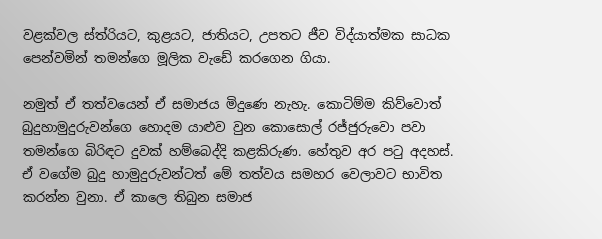වළක්වල ස්ත්රියට, කුළයට, ජාතියට, උපතට ජීව විද්යාත්මක සාධක පෙන්වමින් තමන්ගෙ මූලික වැඩේ කරගෙන ගියා.

නමුත් ඒ තත්වයෙන් ඒ සමාජය මිදුණෙ නැහැ. කොටිම්ම කිව්වොත් බුදුහාමුදුරුවන්ගෙ හොදම යාළුව වුන කොසොල් රජ්ජුරුවො පවා තමන්ගෙ බිරිඳට දුවක් හම්බෙද්දි කළකිරුණ. හේතුව අර පටු අදහස්. ඒ වගේම බුදු හාමුදුරුවන්ටත් මේ තත්වය සමහර වෙලාවට භාවිත කරන්න වුනා. ඒ කාලෙ තිබුන සමාජ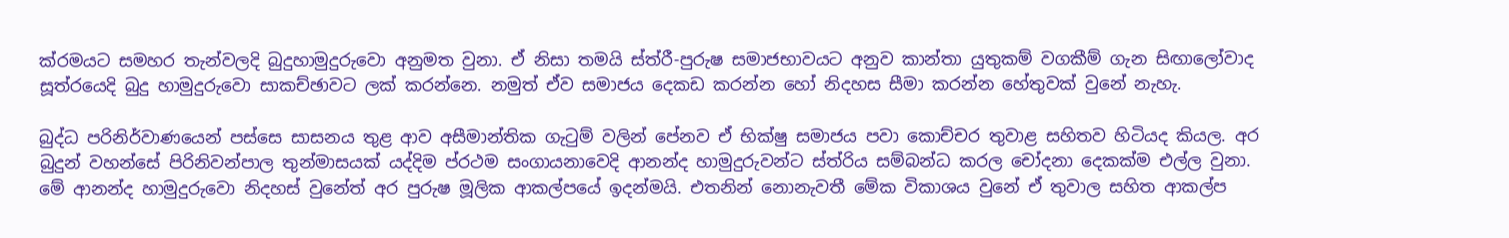ක්රමයට සමහර තැන්වලදි බුදුහාමුදුරුවො අනුමත වුනා. ඒ නිසා තමයි ස්ත්රී-පුරුෂ සමාජභාවයට අනුව කාන්තා යුතුකම් වගකීම් ගැන සිඟාලෝවාද සූත්රයෙදි බුදු හාමුදුරුවො සාකච්ඡාවට ලක් කරන්නෙ. නමුත් ඒව සමාජය දෙකඩ කරන්න හෝ නිදහස සීමා කරන්න හේතුවක් වුනේ නැහැ.

බුද්ධ පරිනිර්වාණයෙන් පස්සෙ සාසනය තුළ ආව අසීමාන්තික ගැටුම් වලින් පේනව ඒ භික්ෂු සමාජය පවා කොච්චර තුවාළ සහිතව හිටියද කියල. අර බුදුන් වහන්සේ පිරිනිවන්පාල තුන්මාසයක් යද්දිම ප්රථම සංගායනාවෙදි ආනන්ද හාමුදුරුවන්ට ස්ත්රිය සම්බන්ධ කරල චෝදනා දෙකක්ම එල්ල වුනා. මේ ආනන්ද හාමුදුරුවො නිදහස් වුනේත් අර පුරුෂ මූලික ආකල්පයේ ඉදන්මයි. එතනින් නොනැවතී මේක විකාශය වුනේ ඒ තුවාල සහිත ආකල්ප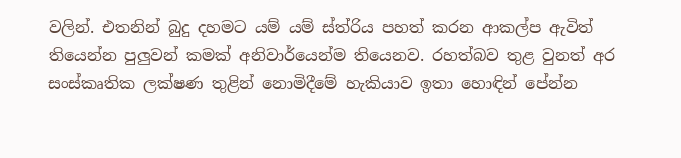වලින්. එතනින් බුදු දහමට යම් යම් ස්ත්රිය පහත් කරන ආකල්ප ඇවිත් තියෙන්න පුලුවන් කමක් අනිවාර්යෙන්ම තියෙනව. රහත්බව තුළ වුනත් අර සංස්කෘතික ලක්ෂණ තුළින් නොමිදීමේ හැකියාව ඉතා හොඳින් පේන්න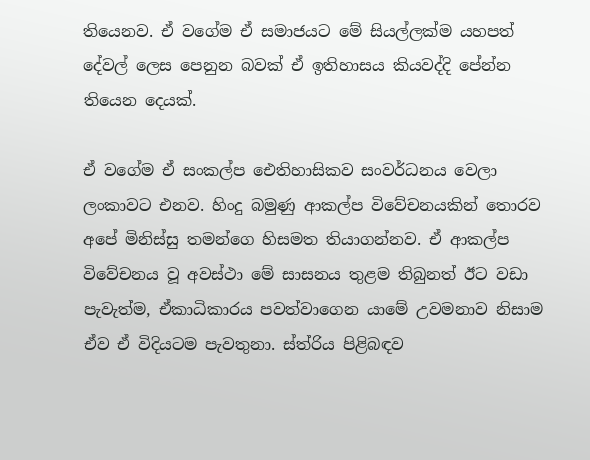තියෙනව. ඒ වගේම ඒ සමාජයට මේ සියල්ලක්ම යහපත් දේවල් ලෙස පෙනුන බවක් ඒ ඉතිහාසය කියවද්දි පේන්න තියෙන දෙයක්.

ඒ වගේම ඒ සංකල්ප ඓතිහාසිකව සංවර්ධනය වෙලා ලංකාවට එනව. හිංදු බමුණු ආකල්ප විවේචනයකින් තොරව අපේ මිනිස්සු තමන්ගෙ හිසමත තියාගන්නව. ඒ ආකල්ප විවේචනය වූ අවස්ථා මේ සාසනය තුළම තිබුනත් ඊට වඩා පැවැත්ම, ඒකාධිකාරය පවත්වාගෙන යාමේ උවමනාව නිසාම ඒව ඒ විදියටම පැවතුනා. ස්ත්රිය පිළිබඳව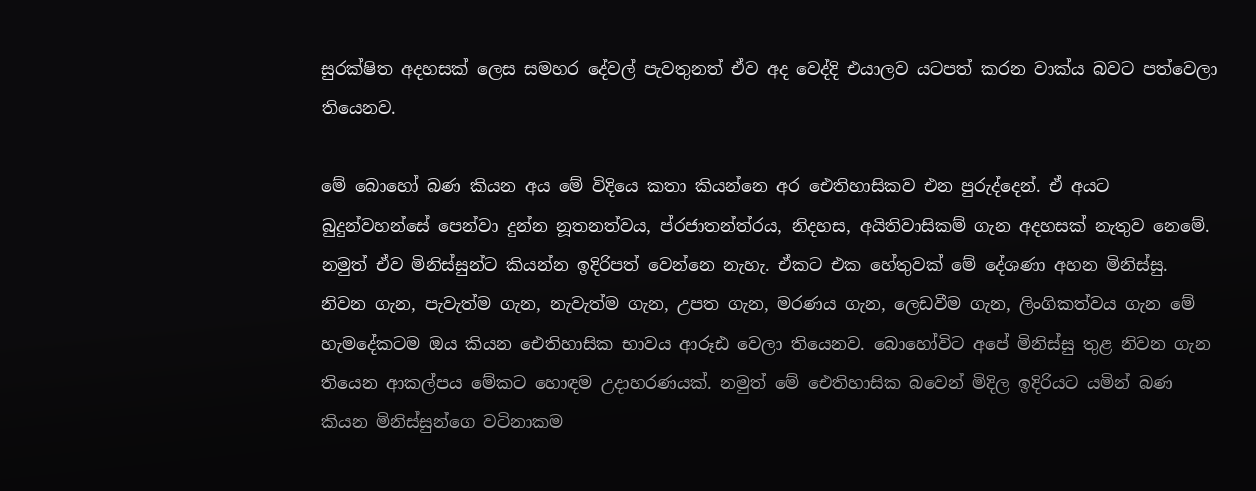සුරක්ෂිත අදහසක් ලෙස සමහර දේවල් පැවතුනත් ඒව අද වෙද්දි එයාලව යටපත් කරන වාක්ය බවට පත්වෙලා තියෙනව.

මේ බොහෝ බණ කියන අය මේ විදියෙ කතා කියන්නෙ අර ඓතිහාසිකව එන පුරුද්දෙන්. ඒ අයට බුදුන්වහන්සේ පෙන්වා දුන්න නූතනත්වය, ප්රජාතන්ත්රය, නිදහස, අයිතිවාසිකම් ගැන අදහසක් නැතුව නෙමේ. නමුත් ඒව මිනිස්සුන්ට කියන්න ඉදිරිපත් වෙන්නෙ නැහැ. ඒකට එක හේතුවක් මේ දේශණා අහන මිනිස්සු. නිවන ගැන, පැවැත්ම ගැන, නැවැත්ම ගැන, උපත ගැන, මරණය ගැන, ලෙඩවීම ගැන, ලිංගිකත්වය ගැන මේ හැමදේකටම ඔය කියන ඓතිහාසික භාවය ආරූඪ වෙලා තියෙනව. බොහෝවිට අපේ මිනිස්සු තුළ නිවන ගැන තියෙන ආකල්පය මේකට හොඳම උදාහරණයක්. නමුත් මේ ඓතිහාසික බවෙන් මිදිල ඉදිරියට යමින් බණ කියන මිනිස්සුන්ගෙ වටිනාකම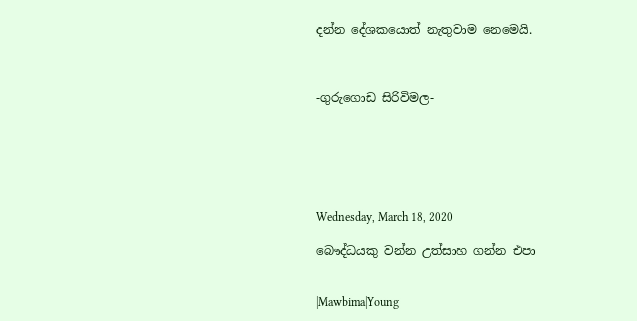දන්න දේශකයොත් නැතුවාම නෙමෙයි.



-ගුරුගොඩ සිරිවිමල-






Wednesday, March 18, 2020

බෞද්ධයකු වන්න උත්සාහ ගන්න එපා


|Mawbima|Young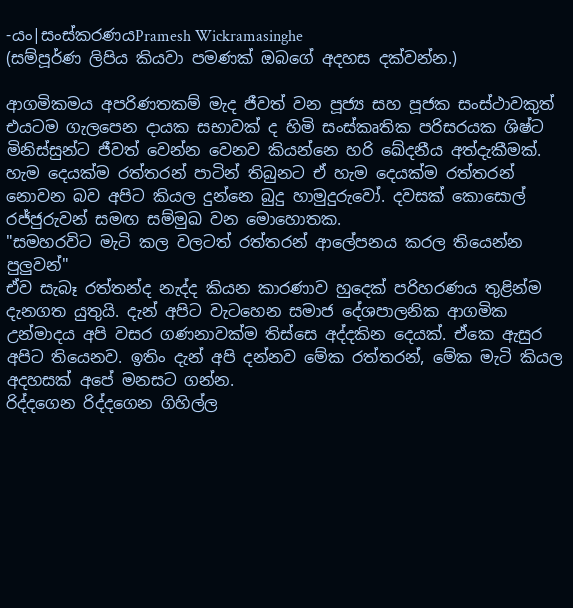-යං|සංස්කරණයPramesh Wickramasinghe
(සම්පූර්ණ ලිපිය කියවා පමණක් ඔබගේ අදහස දක්වන්න.)

ආගමිකමය අපරිණතකම් මැද ජීවත් වන පූජ්‍ය සහ පූජක සංස්ථාවකුත් එයටම ගැලපෙන දායක සභාවක් ද හිමි සංස්කෘතික පරිසරයක ශිෂ්ට මිනිස්සුන්ට ජීවත් වෙන්න වෙනව කියන්නෙ හරි ඛේදනීය අත්දැකීමක්.
හැම දෙයක්ම රත්තරන් පාටින් තිබුනට ඒ හැම දෙයක්ම රත්තරන් නොවන බව අපිට කියල දුන්නෙ බුදු හාමුදුරුවෝ. දවසක් කොසොල් රජ්ජුරුවන් සමඟ සම්මුඛ වන මොහොතක.
"සමහරවිට මැටි කල වලටත් රත්තරන් ආලේපනය කරල තියෙන්න පුලුවන්"
ඒව සැබෑ රත්තන්ද නැද්ද කියන කාරණාව හුදෙක් පරිහරණය තුළින්ම දැනගත යුතුයි. දැන් අපිට වැටහෙන සමාජ දේශපාලනික ආගමික උන්මාදය අපි වසර ගණනාවක්ම තිස්සෙ අද්දකින දෙයක්. ඒකෙ ඇසුර අපිට තියෙනව. ඉතිං දැන් අපි දන්නව මේක රත්තරන්, මේක මැටි කියල අදහසක් අපේ මනසට ගන්න.
රිද්දගෙන රිද්දගෙන ගිහිල්ල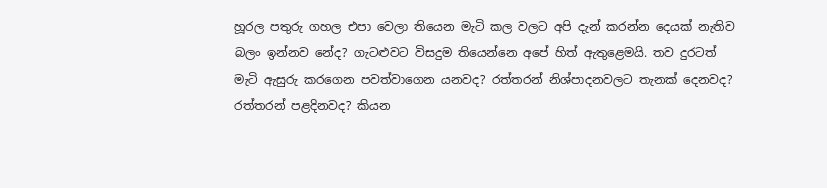හූරල පතුරු ගහල එපා වෙලා තියෙන මැටි කල වලට අපි දැන් කරන්න දෙයක් නැතිව බලං ඉන්නව නේද? ගැටළුවට විසදුම තියෙන්නෙ අපේ හිත් ඇතුළෙමයි. තව දුරටත් මැටි ඇසුරු කරගෙන පවත්වාගෙන යනවද? රත්තරන් නිශ්පාදනවලට තැනක් දෙනවද? රත්තරන් පළදිනවද? කියන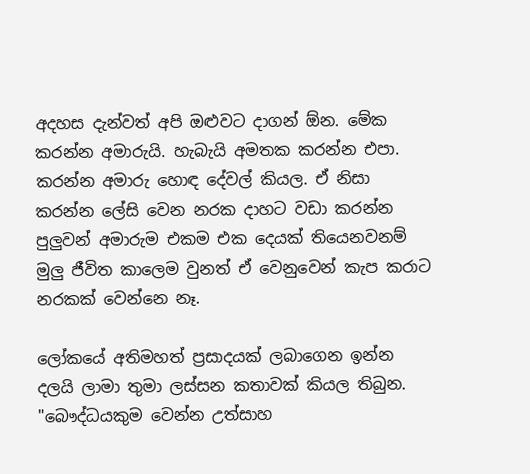අදහස දැන්වත් අපි ඔළුවට දාගන් ඕන. මේක කරන්න අමාරුයි. හැබැයි අමතක කරන්න එපා. කරන්න අමාරු හොඳ දේවල් කියල. ඒ නිසා කරන්න ලේසි වෙන නරක දාහට වඩා කරන්න පුලුවන් අමාරුම එකම එක දෙයක් තියෙනවනම් මුලු ජීවිත කාලෙම වුනත් ඒ වෙනුවෙන් කැප කරාට නරකක් වෙන්නෙ නෑ.

ලෝකයේ අතිමහත් ප්‍රසාදයක් ලබාගෙන ඉන්න දලයි ලාමා තුමා ලස්සන කතාවක් කියල තිබුන.
"බෞද්ධයකුම වෙන්න උත්සාහ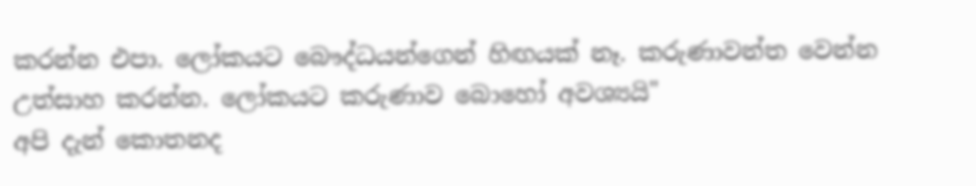කරන්න එපා. ලෝකයට බෞද්ධයන්ගෙන් හිඟයක් නෑ. කරුණාවන්ත වෙන්න උත්සාහ කරන්න. ලෝකයට කරුණාව බොහෝ අවශ්‍යයි"
අපි දැන් කොතනද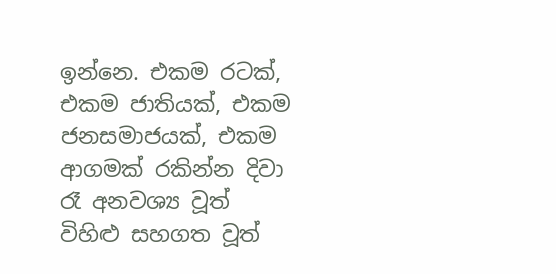ඉන්නෙ. එකම රටක්, එකම ජාතියක්, එකම ජනසමාජයක්, එකම ආගමක් රකින්න දිවා රෑ අනවශ්‍ය වූත් විහිළු සහගත වූත්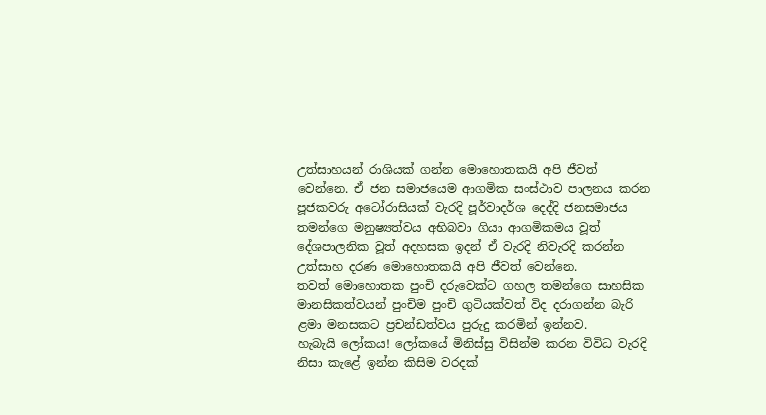උත්සාහයන් රාශියක් ගන්න මොහොතකයි අපි ජීවත් වෙන්නෙ. ඒ ජන සමාජයෙම ආගමික සංස්ථාව පාලනය කරන පූජකවරු අටෝරාසියක් වැරදි පූර්වාදර්ශ දෙද්දි ජනසමාජය තමන්ගෙ මනුෂ්‍යත්වය අභිබවා ගියා ආගමිකමය වූත් දේශපාලනික වූත් අදහසක ඉදන් ඒ වැරදි නිවැරදි කරන්න උත්සාහ දරණ මොහොතකයි අපි ජීවත් වෙන්නෙ.
තවත් මොහොතක පුංචි දරුවෙක්ට ගහල තමන්ගෙ සාහසික මානසිකත්වයන් පුංචිම පුංචි ගුටියක්වත් විද දරාගන්න බැරි ළමා මනසකට ප්‍රචන්ඩත්වය පුරුදු කරමින් ඉන්නව.
හැබැයි ලෝකය! ලෝකයේ මිනිස්සු විසින්ම කරන විවිධ වැරදි නිසා කැළේ ඉන්න කිසිම වරදක්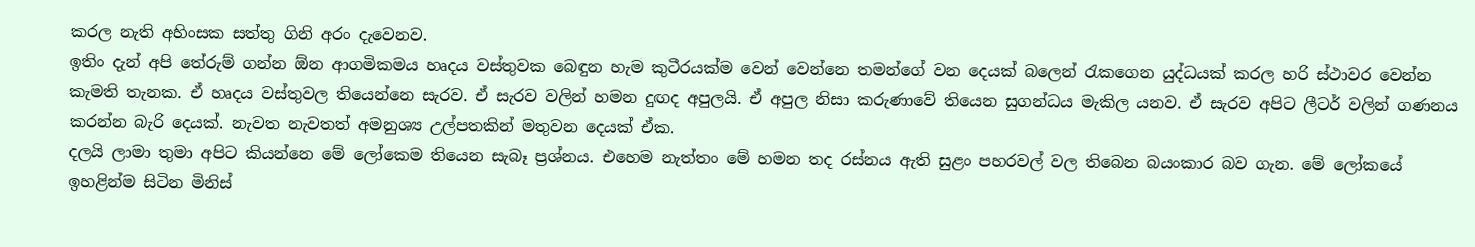කරල නැති අහිංසක සත්තු ගිනි අරං දැවෙනව.
ඉතිං දැන් අපි තේරුම් ගන්න ඕන ආගමිකමය හෘදය වස්තුවක බෙඳුන හැම කුටීරයක්ම වෙන් වෙන්නෙ තමන්ගේ වන දෙයක් බලෙන් රැකගෙන යුද්ධයක් කරල හරි ස්ථාවර වෙන්න කැමති තැනක. ඒ හෘදය වස්තුවල තියෙන්නෙ සැරව. ඒ සැරව වලින් හමන දුඟද අපුලයි. ඒ අපුල නිසා කරුණාවේ තියෙන සුගන්ධය මැකිල යනව. ඒ සැරව අපිට ලීටර් වලින් ගණනය කරන්න බැරි දෙයක්. නැවත නැවතත් අමනුශ්‍ය උල්පතකින් මතුවන දෙයක් ඒක.
දලයි ලාමා තුමා අපිට කියන්නෙ මේ ලෝකෙම තියෙන සැබෑ ප්‍රශ්නය. එහෙම නැත්තං මේ හමන තද රස්නය ඇති සුළං පහරවල් වල තිබෙන බයංකාර බව ගැන. මේ ලෝකයේ ඉහළින්ම සිටින මිනිස්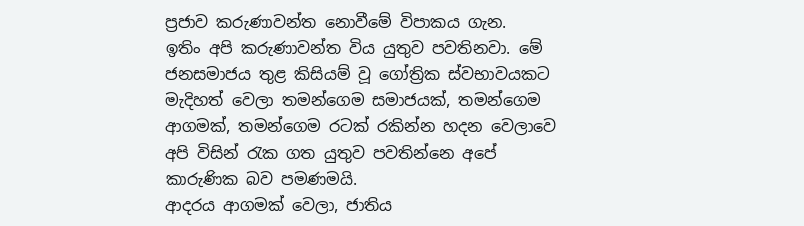ප්‍රජාව කරුණාවන්ත නොවීමේ විපාකය ගැන.
ඉතිං අපි කරුණාවන්ත විය යුතුව පවතිනවා. මේ ජනසමාජය තුළ කිසියම් වූ ගෝත්‍රික ස්වභාවයකට මැදිහත් වෙලා තමන්ගෙම සමාජයක්, තමන්ගෙම ආගමක්, තමන්ගෙම රටක් රකින්න හදන වෙලාවෙ අපි විසින් රැක ගත යුතුව පවතින්නෙ අපේ කාරුණික බව පමණමයි.
ආදරය ආගමක් වෙලා, ජාතිය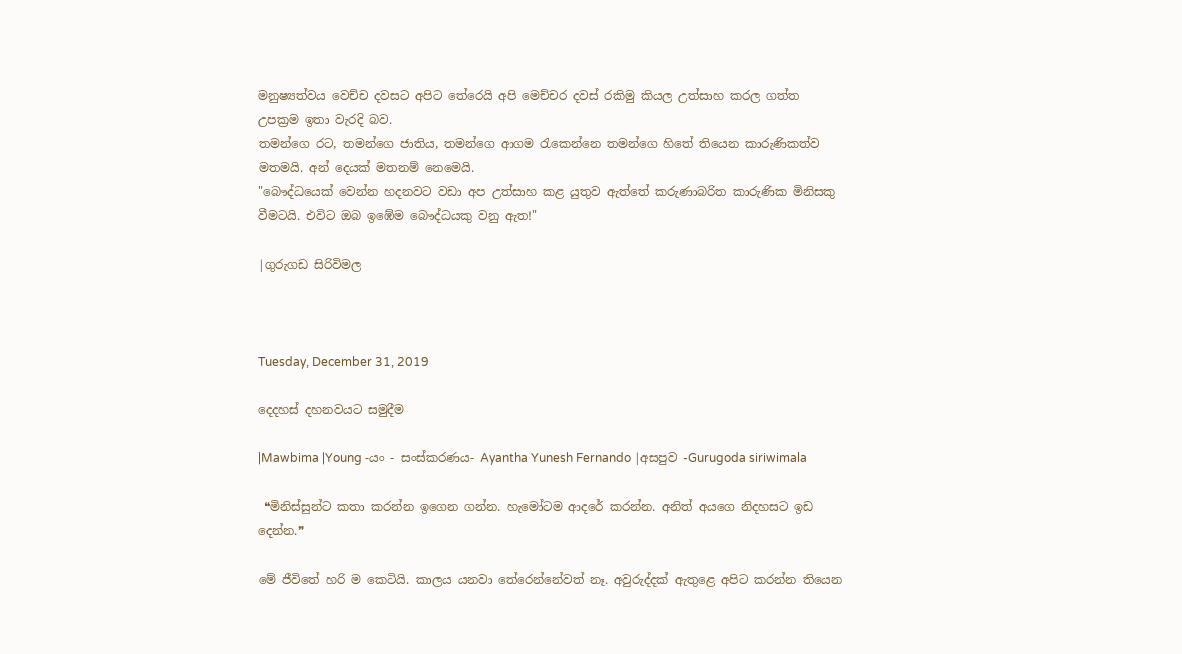මනුෂ්‍යත්වය වෙච්ච දවසට අපිට තේරෙයි අපි මෙච්චර දවස් රකිමු කියල උත්සාහ කරල ගත්ත උපක්‍රම ඉතා වැරදි බව.
තමන්ගෙ රට, තමන්ගෙ ජාතිය, තමන්ගෙ ආගම රැකෙන්නෙ තමන්ගෙ හිතේ තියෙන කාරුණිකත්ව මතමයි. අන් දෙයක් මතනම් නෙමෙයි.
"බෞද්ධයෙක් වෙන්න හදනවට වඩා අප උත්සාහ කළ යුතුව ඇත්තේ කරුණාබරිත කාරුණික මිනිසකු වීමටයි. එවිට ඔබ ඉඹේම බෞද්ධයකු වනු ඇත!"

|ගුරුගඩ සිරිවිමල



Tuesday, December 31, 2019

දෙදහස් දහනවයට සමුදීම

|Mawbima |Young -යං - සංස්කරණය- Ayantha Yunesh Fernando |අසපුව -Gurugoda siriwimala

 ❝මිනිස්සුන්ට කතා කරන්න ඉගෙන ගන්න. හැමෝටම ආදරේ කරන්න. අනිත් අයගෙ නිදහසට ඉඩ දෙන්න.❞

මේ ජීවිතේ හරි ම කෙටියි. කාලය යනවා තේරෙන්නේවත් නෑ. අවුරුද්දක් ඇතුළෙ අපිට කරන්න තියෙන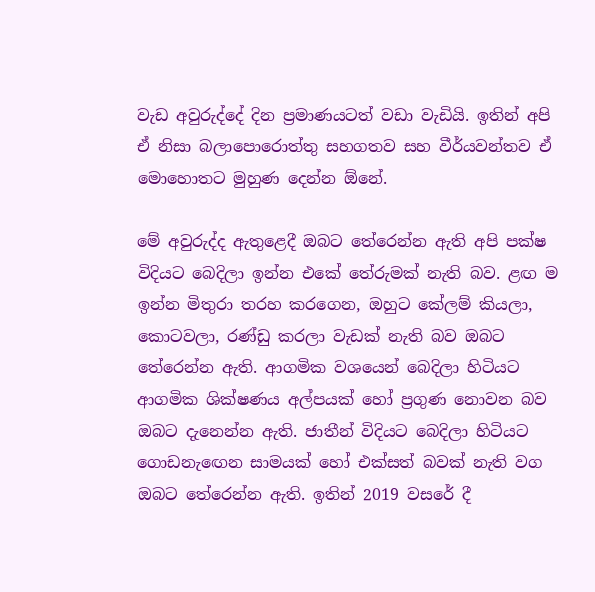වැඩ අවුරුද්දේ දින ප්‍රමාණයටත් වඩා වැඩියි. ඉතින් අපි ඒ නිසා බලාපොරොත්තු සහගතව සහ වීර්යවන්තව ඒ මොහොතට මුහුණ දෙන්න ඕනේ.

මේ අවුරුද්ද ඇතුළෙදී ඔබට තේරෙන්න ඇති අපි පක්ෂ විදියට බෙදිලා ඉන්න එකේ තේරුමක් නැති බව. ළඟ ම ඉන්න මිතුරා තරහ කරගෙන, ඔහුට කේලම් කියලා, කොටවලා, රණ්ඩු කරලා වැඩක් නැති බව ඔබට තේරෙන්න ඇති. ආගමික වශයෙන් බෙදිලා හිටියට ආගමික ශික්ෂණය අල්පයක් හෝ ප්‍රගුණ නොවන බව ඔබට දැනෙන්න ඇති. ජාතීන් විදියට බෙදිලා හිටියට ගොඩනැඟෙන සාමයක් හෝ එක්සත් බවක් නැති වග ඔබට තේරෙන්න ඇති. ඉතින් 2019 වසරේ දී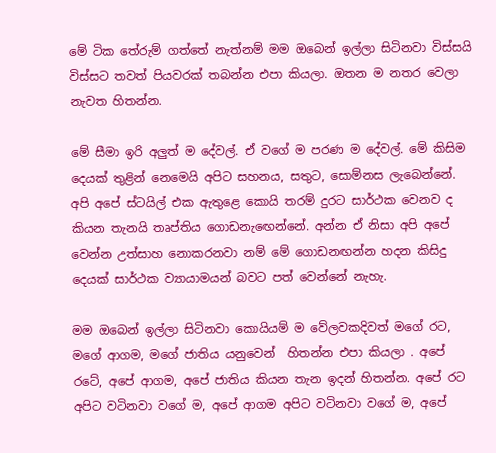මේ ටික තේරුම් ගත්තේ නැත්නම් මම ඔබෙන් ඉල්ලා සිටිනවා විස්සයි විස්සට තවත් පියවරක් තබන්න එපා කියලා. ඔතන ම නතර වෙලා නැවත හිතන්න.

මේ සීමා ඉරි අලුත් ම දේවල්. ඒ වගේ ම පරණ ම දේවල්. මේ කිසිම දෙයක් තුළින් නෙමෙයි අපිට සහනය, සතුට, සොම්නස ලැබෙන්නේ. අපි අපේ ස්ටයිල් එක ඇතුළෙ කොයි තරම් දුරට සාර්ථක වෙනව ද කියන තැනයි තෘප්තිය ගොඩනැඟෙන්නේ. අන්න ඒ නිසා අපි අපේ වෙන්න උත්සාහ නොකරනවා නම් මේ ගොඩනඟන්න හදන කිසිදු දෙයක් සාර්ථක ව්‍යායාමයන් බවට පත් වෙන්නේ නැහැ.

මම ඔබෙන් ඉල්ලා සිටිනවා කොයියම් ම වේලවකදිවත් මගේ රට, මගේ ආගම, මගේ ජාතිය යනුවෙන්  හිතන්න එපා කියලා . අපේ රටේ, අපේ ආගම, අපේ ජාතිය කියන තැන ඉදන් හිතන්න. අපේ රට අපිට වටිනවා වගේ ම, අපේ ආගම අපිට වටිනවා වගේ ම, අපේ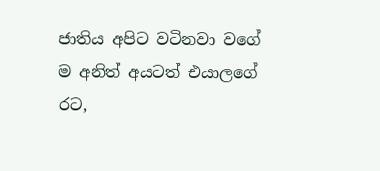ජාතිය අපිට වටිනවා වගේ ම අනිත් අයටත් එයාලගේ රට,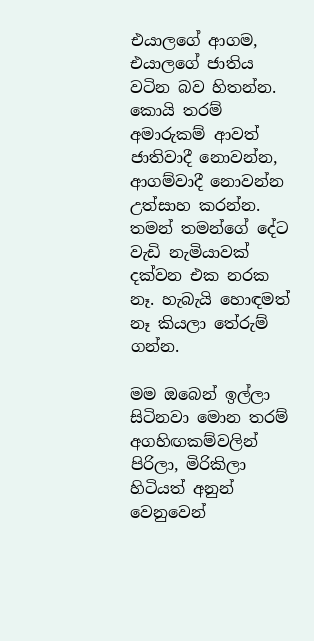එයාලගේ ආගම, එයාලගේ ජාතිය වටින බව හිතන්න. කොයි තරම් අමාරුකම් ආවත් ජාතිවාදී නොවන්න, ආගම්වාදී නොවන්න උත්සාහ කරන්න. තමන් තමන්ගේ දේට වැඩි නැමියාවක් දක්වන එක නරක නෑ. හැබැයි හොඳමත් නෑ කියලා තේරුම් ගන්න.

මම ඔබෙන් ඉල්ලා සිටිනවා මොන තරම් අගහිඟකම්වලින් පිරිලා, මිරිකිලා හිටියත් අනුන් වෙනුවෙන්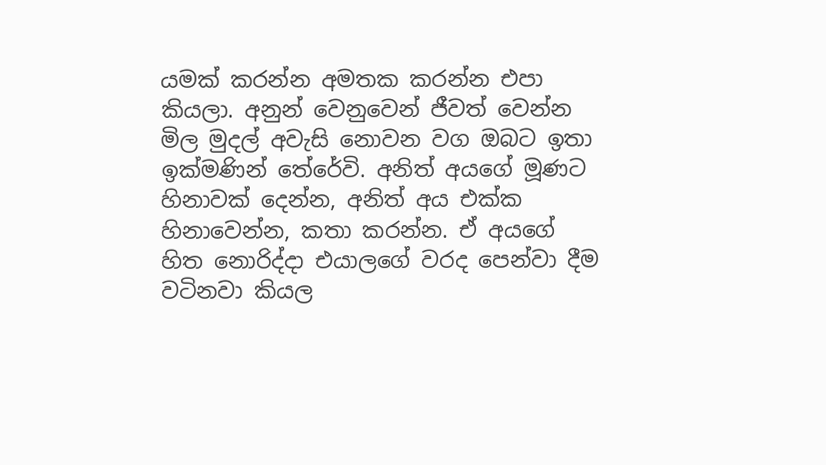යමක් කරන්න අමතක කරන්න එපා කියලා. අනුන් වෙනුවෙන් ජීවත් වෙන්න මිල මුදල් අවැසි නොවන වග ඔබට ඉතා ඉක්මණින් තේරේවි. අනිත් අයගේ මූණට හිනාවක් දෙන්න, අනිත් අය එක්ක හිනාවෙන්න, කතා කරන්න. ඒ අයගේ හිත නොරිද්දා එයාලගේ වරද පෙන්වා දීම වටිනවා කියල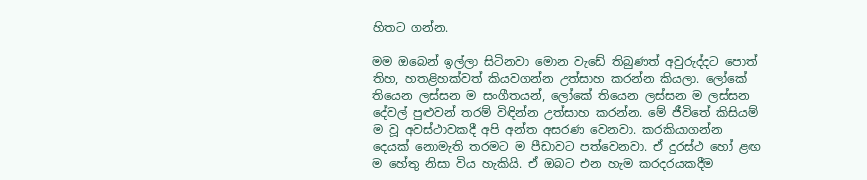හිතට ගන්න.

මම ඔබෙන් ඉල්ලා සිටිනවා මොන වැඩේ තිබුණත් අවුරුද්දට පොත් තිහ, හතළිහක්වත් කියවගන්න උත්සාහ කරන්න කියලා. ලෝකේ තියෙන ලස්සන ම සංගීතයන්, ලෝකේ තියෙන ලස්සන ම ලස්සන දේවල් පුළුවන් තරම් විඳින්න උත්සාහ කරන්න. මේ ජීවිතේ කිසියම් ම වූ අවස්ථාවකදී අපි අන්ත අසරණ වෙනවා. කරකියාගන්න දෙයක් නොමැති තරමට ම පීඩාවට පත්වෙනවා. ඒ දුරස්ථ හෝ ළඟ ම හේතු නිසා විය හැකියි. ඒ ඔබට එන හැම කරදරයකදීම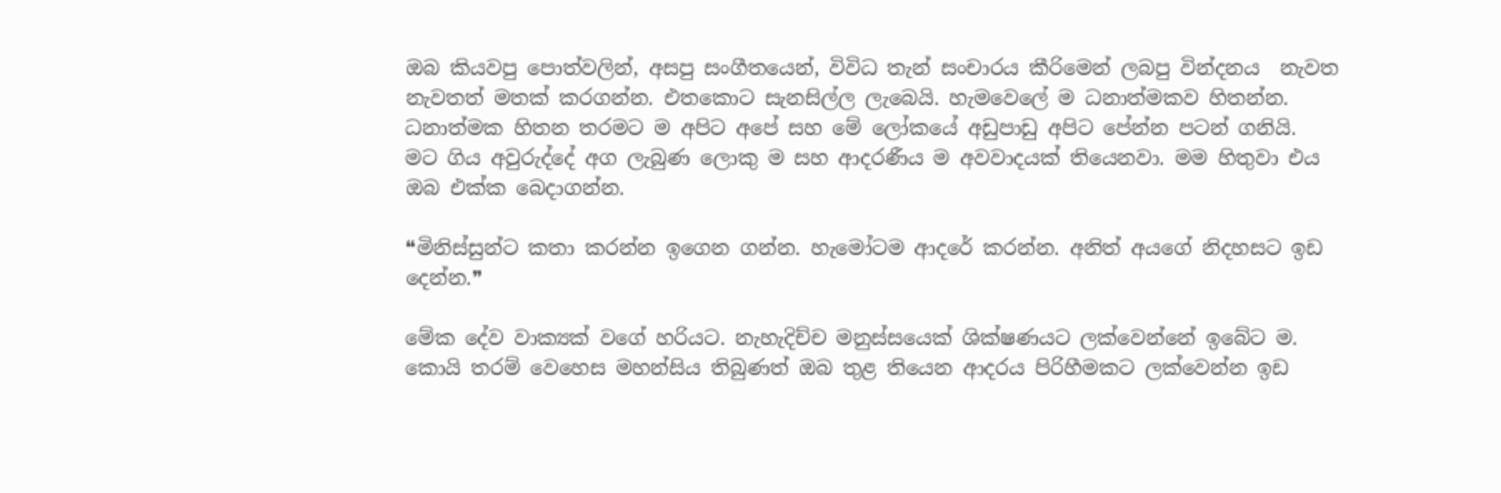ඔබ කියවපු පොත්වලින්, අසපු සංගීතයෙන්, විවිධ තැන් සංචාරය කීරිමෙන් ලබපු වින්දනය  නැවත නැවතත් මතක් කරගන්න. එතකොට සැනසිල්ල ලැබෙයි. හැමවෙලේ ම ධනාත්මකව හිතන්න. ධනාත්මක හිතන තරමට ම අපිට අපේ සහ මේ ලෝකයේ අඩුපාඩු අපිට පේන්න පටන් ගනියි.
මට ගිය අවුරුද්දේ අග ලැබුණ ලොකු ම සහ ආදරණීය ම අවවාදයක් තියෙනවා. මම හිතුවා එය ඔබ එක්ක බෙදාගන්න.

❝මිනිස්සුන්ට කතා කරන්න ඉගෙන ගන්න. හැමෝටම ආදරේ කරන්න. අනිත් අයගේ නිදහසට ඉඩ දෙන්න.❞

මේක දේව වාක්‍යක් වගේ හරියට. නැහැදිච්ච මනුස්සයෙක් ශික්ෂණයට ලක්වෙන්නේ ඉබේට ම. කොයි තරම් වෙහෙස මහන්සිය තිබුණත් ඔබ තුළ තියෙන ආදරය පිරිහීමකට ලක්වෙන්න ඉඩ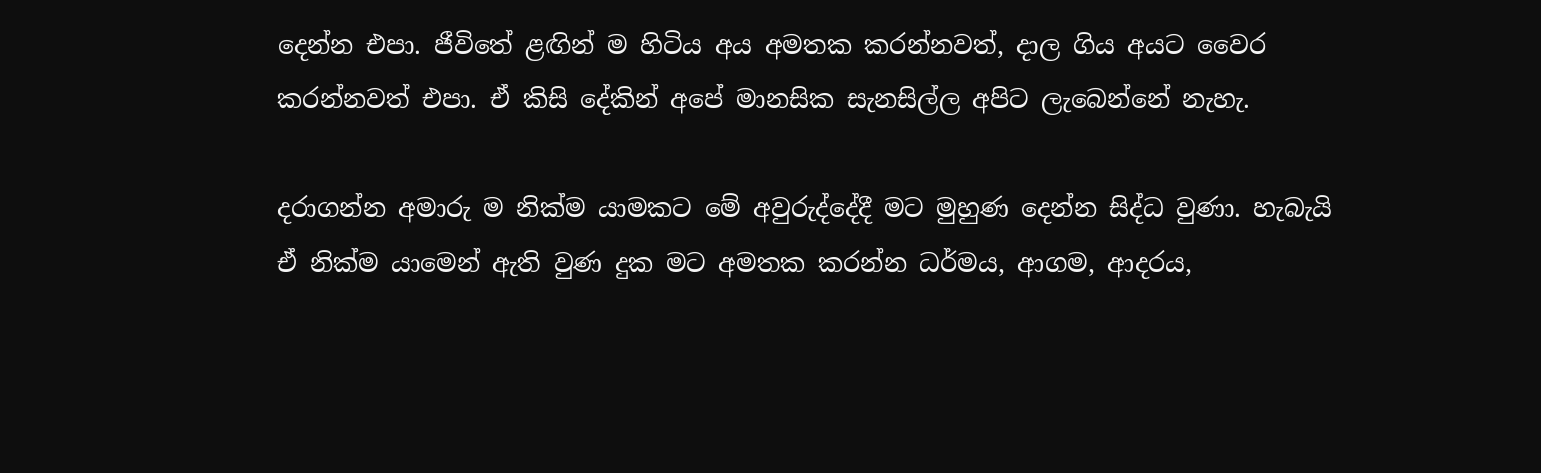දෙන්න එපා. ජීවිතේ ළඟින් ම හිටිය අය අමතක කරන්නවත්, දාල ගිය අයට වෛර කරන්නවත් එපා. ඒ කිසි දේකින් අපේ මානසික සැනසිල්ල අපිට ලැබෙන්නේ නැහැ.

දරාගන්න අමාරු ම නික්ම යාමකට මේ අවුරුද්දේදී මට මුහුණ දෙන්න සිද්ධ වුණා. හැබැයි ඒ නික්ම යාමෙන් ඇති වුණ දුක මට අමතක කරන්න ධර්මය, ආගම, ආදරය,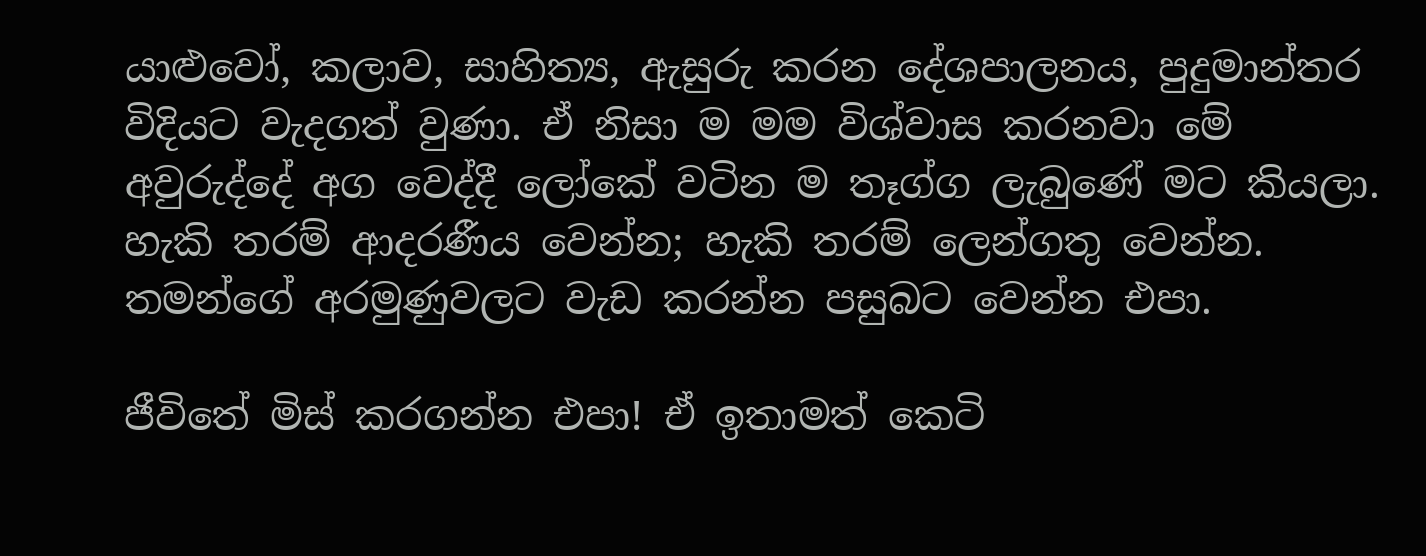යාළුවෝ, කලාව, සාහිත්‍ය, ඇසුරු කරන දේශපාලනය, පුදුමාන්තර විදියට වැදගත් වුණා. ඒ නිසා ම මම විශ්වාස කරනවා මේ අවුරුද්දේ අග වෙද්දී ලෝකේ වටින ම තෑග්ග ලැබුණේ මට කියලා.
හැකි තරම් ආදරණීය වෙන්න; හැකි තරම් ලෙන්ගතු වෙන්න. තමන්ගේ අරමුණුවලට වැඩ කරන්න පසුබට වෙන්න එපා.

ජීවිතේ මිස් කරගන්න එපා! ඒ ඉතාමත් කෙටි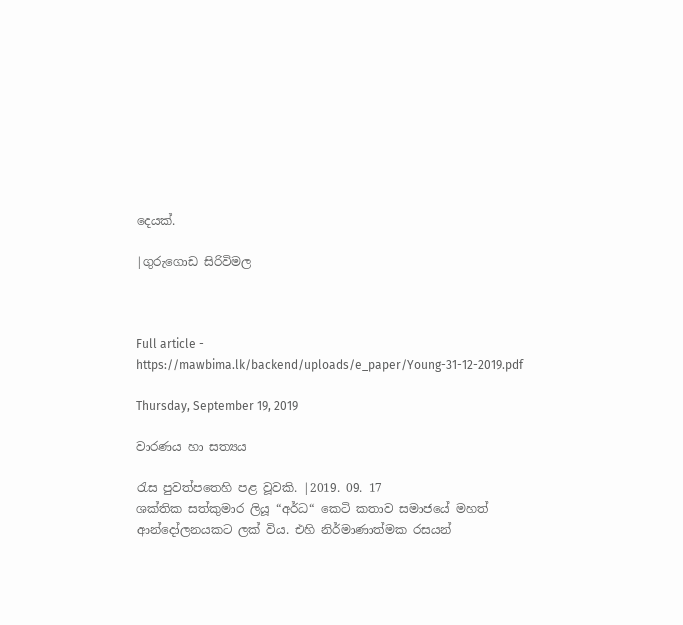දෙයක්.

|ගුරුගොඩ සිරිවිමල



Full article - https://mawbima.lk/backend/uploads/e_paper/Young-31-12-2019.pdf

Thursday, September 19, 2019

වාරණය හා සත්‍යය

රැස පුවත්පතෙහි පළ වූවකි. |2019. 09. 17
ශක්තික සත්කුමාර ලියූ “අර්ධ“ කෙටි කතාව සමාජයේ මහත් ආන්දෝලනයකට ලක් විය. එහි නිර්මාණාත්මක රසයන්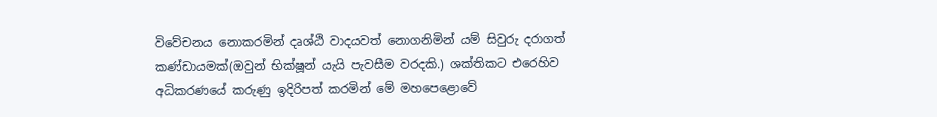විවේචනය නොකරමින් දෘශ්ඨි වාදයවත් නොගනිමින් යම් සිවුරු දරාගත් කණ්ඩායමක්(ඔවුන් භික්ෂූන් යැයි පැවසීම වරදකි.) ශක්තිකට එරෙහිව අධිකරණයේ කරුණු ඉදිරිපත් කරමින් මේ මහපෙළොවේ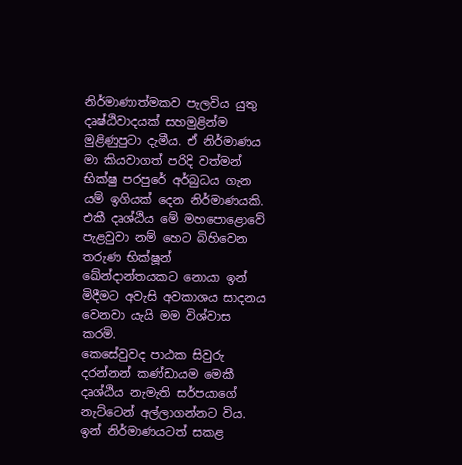නිර්මාණාත්මකව පැලවිය යුතු දෘෂ්ඨිවාදයක් සහමුළින්ම මුළිණුපුටා දැමීය. ඒ නිර්මාණය මා කියවාගත් පරිදි වත්මන් භික්ෂු පරපුරේ අර්බුධය ගැන යම් ඉගියක් දෙන නිර්මාණයකි. එකී දෘශ්ඨිය මේ මහපොළොවේ පැළවුවා නම් හෙට බිහිවෙන තරුණ භික්ෂූන් ඛේන්දාන්තයකට නොයා ඉන් මිදීමට අවැසි අවකාශය සාදනය වෙනවා යැයි මම විශ්වාස කරමි.
කෙ‍‍සේවුවද පාඨක සිවුරු දරන්නන් කණ්ඩායම මෙකී දෘශ්ඨිය නැමැති සර්පයාගේ නැට්ටෙන් අල්ලාගන්නට විය. ඉන් නිර්මාණයටත් සකළ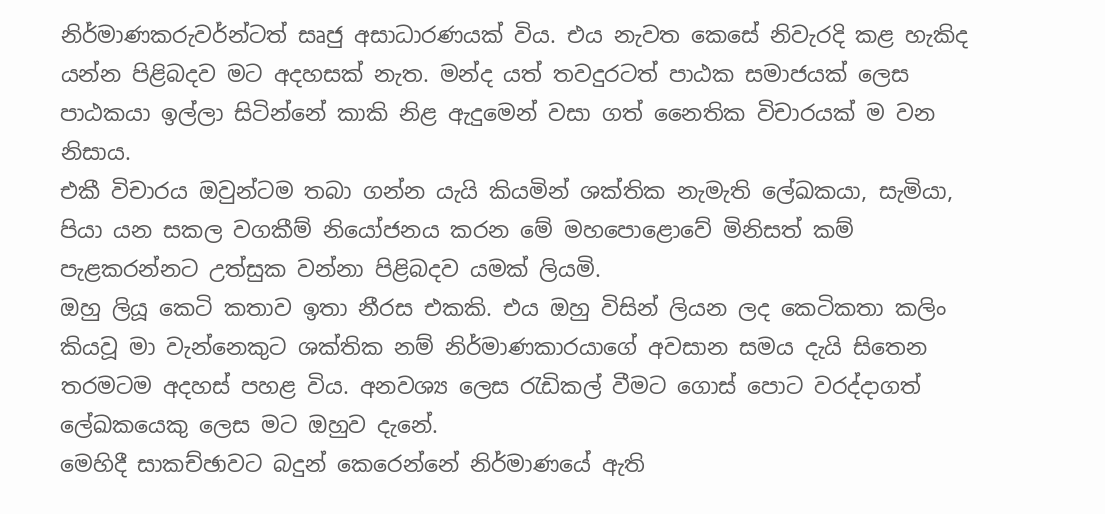නිර්මාණකරුවර්න්ටත් සෘජු අසාධාරණයක් විය. එය නැවත කෙසේ නිවැරදි කළ හැකිද යන්න පිළිබදව මට අදහසක් නැත. මන්ද යත් තවදුරටත් පාඨක සමාජයක් ලෙස පාඨකයා ඉල්ලා සිටින්නේ කාකි නිළ ඇදුමෙන් වසා ගත් නෛතික විචාරයක් ම වන නිසාය.
එකී විචාරය ඔවුන්ටම තබා ගන්න යැයි කියමින් ශක්තික නැමැති ලේඛකයා, සැමියා, පියා යන සකල වගකීම් නියෝජනය කරන මේ මහපොළොවේ මිනිසත් කම් පැළකරන්නට උත්සුක වන්නා පිළිබදව යමක් ලියමි.
ඔහු ලියූ කෙටි කතාව ඉතා නීරස එකකි. එය ඔහු විසින් ලියන ලද කෙටිකතා කලිං කියවූ මා වැන්නෙකුට ශක්තික නම් නිර්මාණකාරයාගේ අවසාන සමය දැයි සිතෙන තරමටම අදහස් පහළ විය. අනවශ්‍ය ලෙස රැඩිකල් වීමට ගොස් පොට වරද්දාගත් ලේඛකයෙකු ලෙස මට ඔහුව දැනේ.
මෙහිදී සාකච්ඡාවට බදුන් කෙරෙන්නේ නිර්මාණයේ ඇති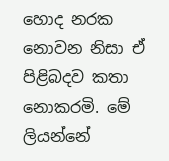හොද නරක නොවන නිසා ඒ පිළිබදව කතා නොකරමි. මේ ලියන්නේ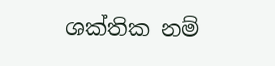ශක්තික නම්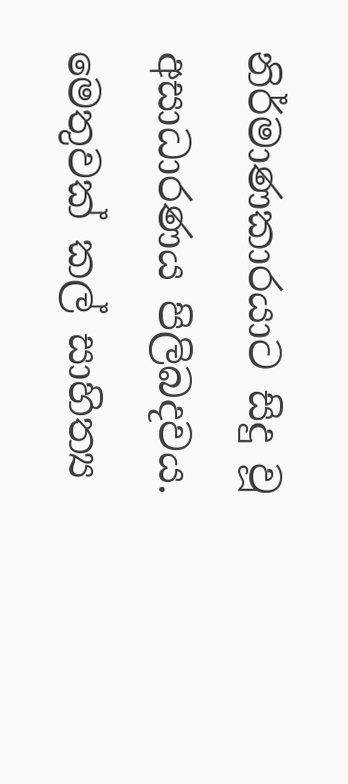නිර්මාණකාරයාට සිදු වූ අසාධාරණය පිලිබදවය.
මෙතුවක් කල් සාහිත්‍ය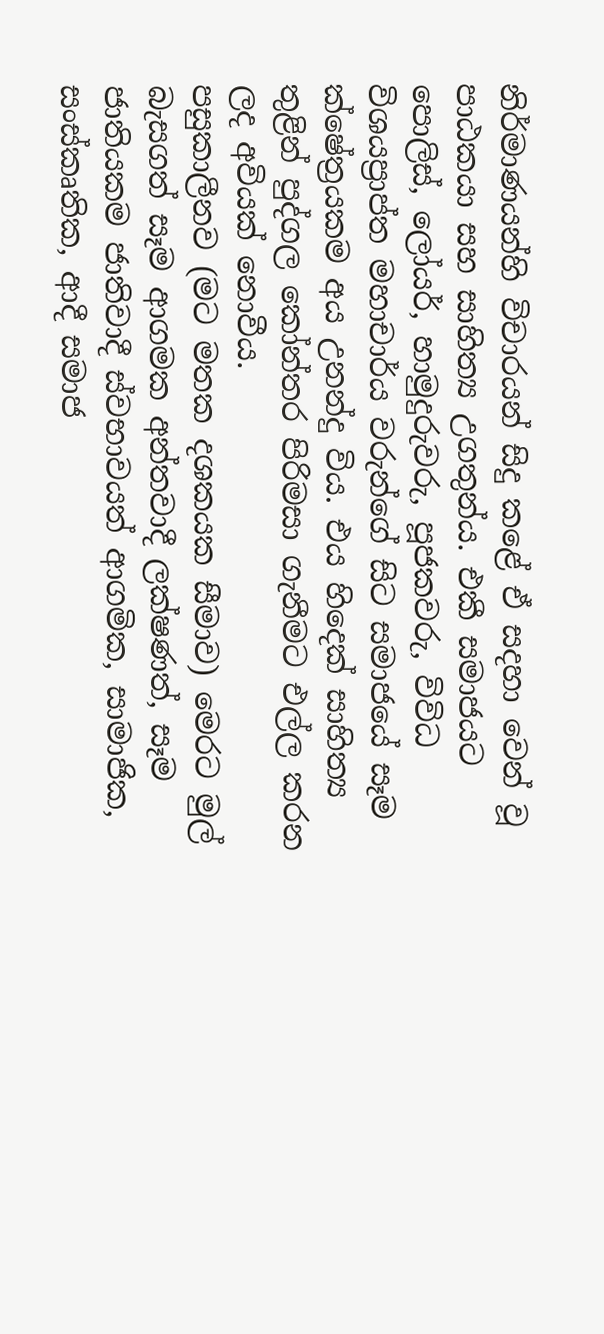නිර්මාණයන්හි විචාරයන් සිදු කළේ ඒ සදහා වෙන් වූ පාඨකයා සහ සාහිත්‍ය උගතුන්ය. එකී සමාජයට පොලිස්, ලෝයර්, හාමුදුරුවරු, පූජකවරු, විවිධ විශයප්‍රාප්ත මහාචාර්ය වරුන්ගේ සිට සමාජයේ සෑම ක්ෂේත්‍රයකම අය උනන්දු විය. එය හිදෙක් සාහිත්‍ය තුළින් පුද්ගල කෝන්තර පිරිමසා ගැනීමට එල්ල කරන ලද අවියක් නොවීය.
පසුකාලීනව (මට මතක දශකයක සීමාව) මෙරට මුල් බැසගත් සෑම ආගමක අන්තවාදී ලක්ෂණත්, සෑම ජාතියකම ජාතිවාදී ස්වභාවයත් ආගමික, සාමාජික, සංස්කෘතික, ආදී සමාජ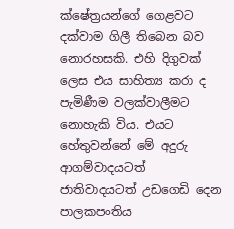ක්ෂේත්‍රයන්ගේ ගෙළවට දක්වාම ගිලී තිබෙන බව නොරහසකි. එහි දිගුවක් ලෙස එය සාහිත්‍ය කරා ද පැමිණීම වලක්වාලීමට නොහැකි විය. එයට හේතුවන්නේ මේ අදුරු ආගම්වාදයටත් ජාතිවාදයටත් උඩගෙඩි දෙන පාලකපංතිය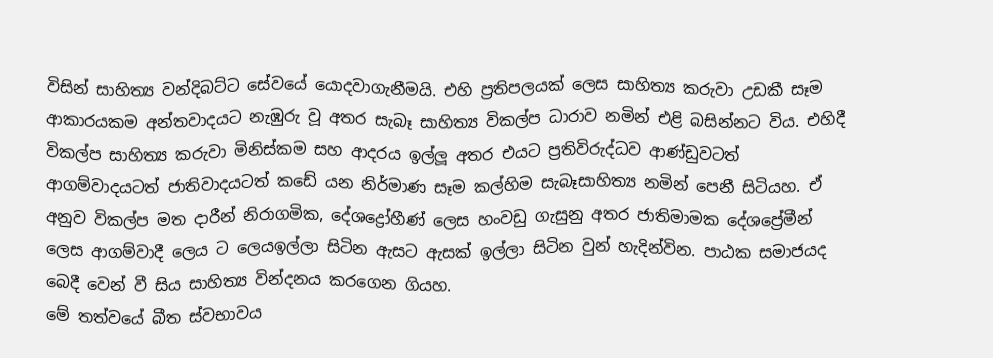විසින් සාහිත්‍ය වන්දිබට්ට සේවයේ යොදවාගැනීමයි. එහි ප්‍රතිපලයක් ලෙස සාහිත්‍ය කරුවා උඩකී සෑම ආකාරයකම අන්තවාදයට නැඹුරු වූ අතර සැබෑ සාහිත්‍ය විකල්ප ධාරාව නමින් එළි බසින්නට විය. එහිදී විකල්ප සාහිත්‍ය කරුවා මිනිස්කම සහ ආදරය ඉල්ලූ අතර එයට ප්‍රතිවිරුද්ධව ආණ්ඩුවටත් ආගම්වාදයටත් ජාතිවාදයටත් කඩේ යන නිර්මාණ සෑම කල්හිම සැබෑසාහිත්‍ය නමින් පෙනී සිටියහ. ඒ අනුව විකල්ප මත දාරීන් නිරාගමික, දේශද්‍රෝහීණ් ලෙස හංවඩු ගැසුනු අතර ජාතිමාමක දේශප්‍රේමීන් ලෙස ආගම්වාදී ලෙය ට ලෙයඉල්ලා සිටින ඇසට ඇසක් ඉල්ලා සිටින වුන් හැදින්වින. පාඨක සමාජයද බෙදී වෙන් වී සිය සාහිත්‍ය වින්දනය කරගෙන ගියහ.
මේ තත්වයේ බීත ස්වභාවය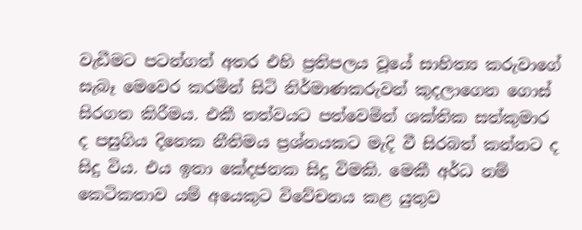වැඩීමට පටන්ගත් අතර එහි ප්‍රතිපලය වූයේ සාහිත්‍ය කරුවාගේ සැබෑ මෙවෙර කරමින් සිටි නිර්මාණකරුවන් කුදලාගෙන ගොස් සිරගත කිරීමය. එකී තත්වයට පත්වෙමින් ශක්තික සත්කුමාර ද පසුගිය දිනෙක නීතිමය ප්‍රශ්නයකට මැදි වී සිරබත් කන්නට ද සිදු විය. එය ඉතා කේදජනක සිදු විමකි. මෙකී අර්ධ නම් කෙටිකතාව යම් අයෙකුට විවේචනය කළ යුතුව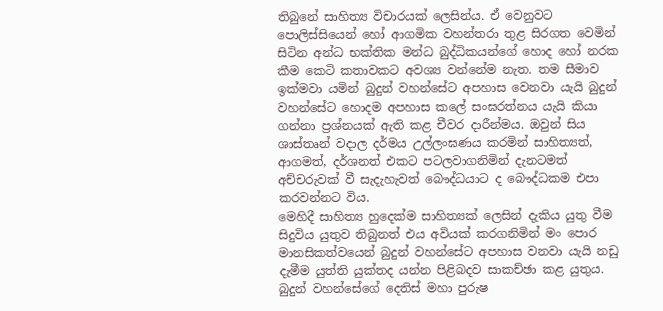තිබුනේ සාහිත්‍ය විචාරයක් ලෙසින්ය. ඒ වෙනුවට පොලිස්සියෙන් හෝ ආගමික වහන්තරා තුළ සිරගත වෙමින් සිටින අන්ධ භක්තික මන්ධ බුද්ධිකයන්ගේ හොද හෝ නරක කීම කෙටි කතාවකට අවශ්‍ය වන්නේම නැත. තම සීමාව ඉක්මවා යමින් බුදුන් වහන්සේට අපහාස වෙනවා යැයි බුදුන් වහන්සේට හොදම අපහාස කලේ සංඝරත්නය යැයි කියා ගන්නා ප්‍රශ්නයක් ඇති කළ චීවර දාරීන්මය. ඔවුන් සිය ශාස්තෘන් වදාල දර්මය උල්ලංඝණය කරමින් සාහිත්‍යත්, ආගමත්, දර්ශනත් එකට පටලවාගනිමින් දැනටමත් අච්චරුවක් වී සැදැහැවත් බෞද්ධයාට ද බෞද්ධකම එපා කරවන්නට විය.
මෙහිදී සාහිත්‍ය හුදෙක්ම සාහිත්‍යක් ලෙසින් දැකිය යුතු වීම සිදුවිය යුතුව තිබුනත් එය අවියක් කරගනිමින් මං පොර මානසිකත්වයෙන් බුදුන් වහන්සේට අපහාස වනවා යැයි නඩු දැමීම යුත්ති යුක්තද යන්න පිළිබදව සාකච්ඡා කළ යුතුය. බුදුන් වහන්සේගේ දෙතිස් මහා පුරුෂ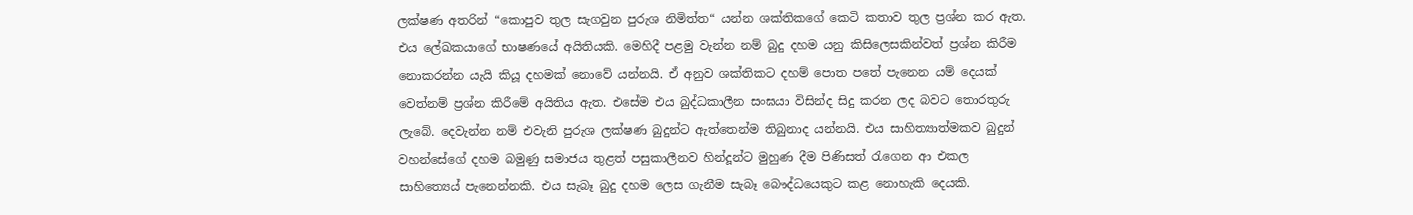ලක්ෂණ අතරින් “කොපුව තුල සැගවුන පුරුශ නිමිත්ත“ යන්න ශක්තිකගේ කෙටි කතාව තුල ප්‍රශ්න කර ඇත. එය ලේඛකයාගේ භාෂණයේ අයිතියකි. මෙහිදී පළමු වැන්න නම් බුදු දහම යනු කිසිලෙසකින්වත් ප්‍රශ්න කිරීම නොකරන්න යැයි කියූ දහමක් නොවේ යන්නයි. ඒ අනුව ශක්තිකට දහම් පොත පතේ පැනෙන යම් දෙයක් වෙත්නම් ප්‍රශ්න කිරීමේ අයිතිය ඇත. එසේම එය බුද්ධකාලීන සංඝයා විසින්ද සිදු කරන ලද බවට තොරතුරු ලැබේ. දෙවැන්න නම් එවැනි පුරුශ ලක්ෂණ බුදුන්ට ඇත්තෙන්ම තිබුනාද යන්නයි. එය සාහිත්‍යාත්මකව බුදුන් වහන්සේගේ දහම බමුණු සමාජය තුළත් පසුකාලීනව හින්දූන්ට මුහුණ දීම පිණිසත් රැගෙන ආ එකල සාහිත්‍යෙය් පැනෙන්නකි. එය සැබෑ බුදු දහම ලෙස ගැනීම සැබෑ බෞද්ධයෙකුට කළ නොහැකි දෙයකි.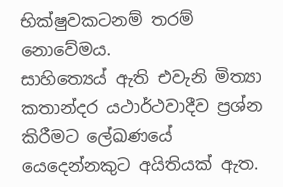භික්ෂුවකටනම් තරම් නොවේමය.
සාහිත්‍යෙය් ඇති එවැනි මිත්‍යා කතාන්දර යථාර්ථවාදීව ප්‍රශ්න කිරීමට ලේඛණයේ යෙදෙන්නකුට අයිතියක් ඇත.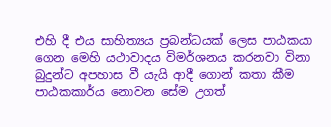එහි දී එය සාහිත්‍යය ප්‍රබන්ධයක් ලෙස පාඨකයා ගෙන මෙහි යථාවාදය විමර්ශනය කරනවා විනා බුදුන්ට අපහාස වී යැයි ආදී ගොන් කතා කීම පාඨකකාර්ය නොවන සේම උගත්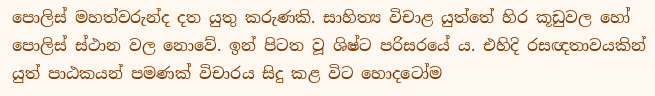පොලිස් මහත්වරුන්ද දත යුතු කරුණකි. සාහිත්‍ය විචාළ යුත්තේ හිර කූඩුවල හෝ පොලිස් ස්ථාන වල නොවේ. ඉන් පිටත වූ ශිෂ්ට පරිසරයේ ය. එහිදි රසඥතාවයකින් යුත් පාඨකයන් පමණක් විචාරය සිදු කළ විට හොදටෝම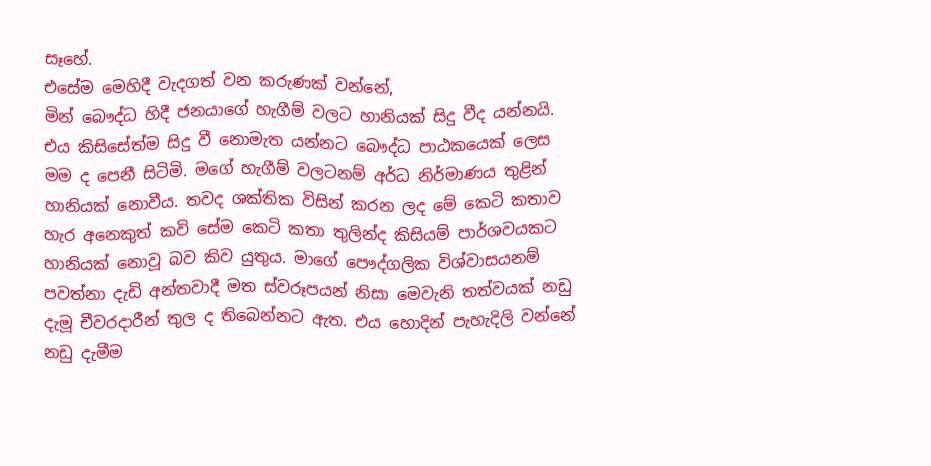සෑහේ.
එසේම මෙහිදී වැදගත් වන කරුණක් වන්නේ,
මින් බෞද්ධ හිදී ජනයාගේ හැගීම් වලට හානියක් සිදු වීද යන්නයි. එය කිසිසේත්ම සිදු වී නොමැත යන්නට බෞද්ධ පාඨකයෙක් ලෙස මම ද පෙනී සිටිමි. මගේ හැගීම් වලටනම් අර්ධ නිර්මාණය තුළින් හානියක් නොවීය. තවද ශක්තික විසින් කරන ලද මේ කෙටි කතාව හැර අනෙකුත් කවි සේම කෙටි කතා තුලින්ද කිසියම් පාර්ශවයකට හානියක් නොවූ බව කිව යුතුය. මාගේ පෞද්ගලික විශ්වාසයනම් පවත්නා දැඩි අන්තවාදී මත ස්වරූපයන් නිසා මෙවැනි තත්වයක් නඩු දැමූ චීවරදාරීන් තුල ද තිබෙන්නට ඇත. එය හොදින් පැහැදිලි වන්නේ නඩු දැමීම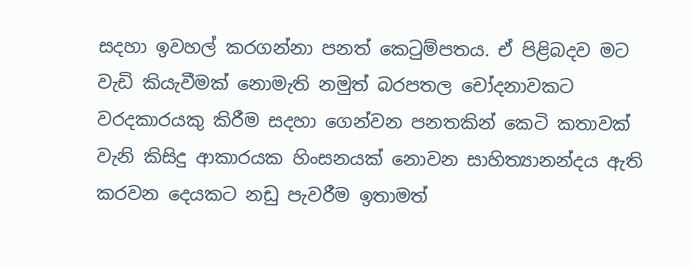සදහා ඉවහල් කරගන්නා පනත් කෙටුම්පතය. ඒ පිළිබදව මට වැඩි කියැවීමක් නොමැති නමුත් බරපතල චෝදනාවකට වරදකාරයකු කිරීම සදහා ගෙන්වන පනතකින් කෙටි කතාවක් වැනි කිසිදු ආකාරයක හිංසනයක් නොවන සාහිත්‍යානන්දය ඇති කරවන දෙයකට නඩු පැවරීම ඉතාමත්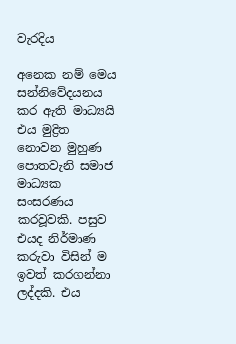වැරදිය

අනෙක නම් මෙය සන්නිවේදයනය කර ඇති මාධ්‍යයි එය මුද්‍රිත නොවන මුහුණ පොතවැනි සමාජ මාධ්‍යක සංසරණය කරවූවකි. පසුව එයද නිර්මාණ කරුවා විසින් ම ඉවත් කරගන්නා ලද්දකි. එය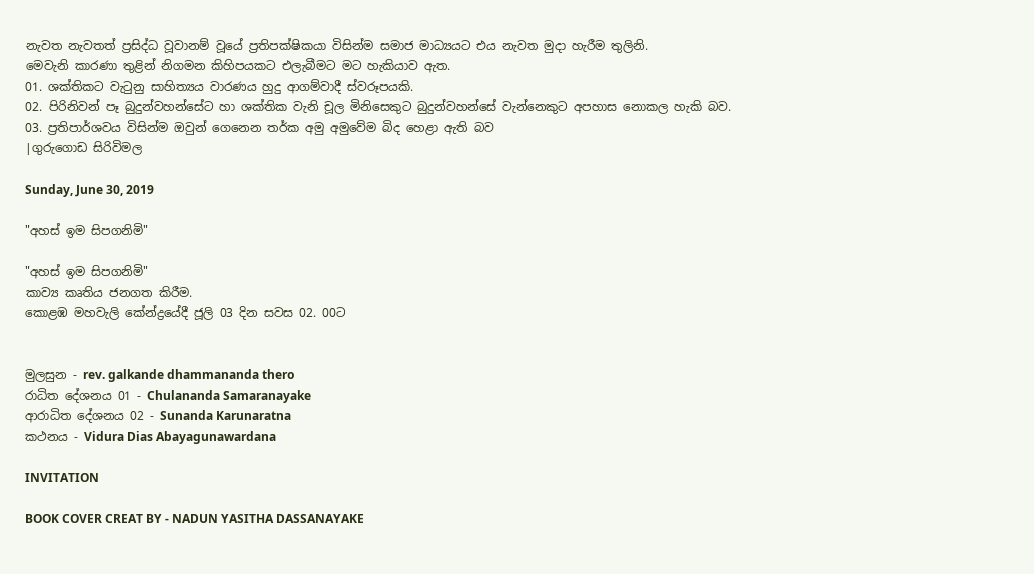නැවත නැවතත් ප්‍රසිද්ධ වූවානම් වූයේ ප්‍රතිපක්ෂිකයා විසින්ම සමාජ මාධ්‍යයට එය නැවත මුදා හැරීම තුලිනි.
මෙවැනි කාරණා තුළින් නිගමන කිහිපයකට එලැබීමට මට හැකියාව ඇත.
01. ශක්තිකට වැටුනු සාහිත්‍යය වාරණය හුදු ආගම්වාදී ස්වරූපයකි.
02. පිරිනිවන් පෑ බුදුන්වහන්සේට හා ශක්තික වැනි චූල මිනිසෙකුට බුදුන්වහන්සේ වැන්නෙකුට අපහාස නොකල හැකි බව.
03. ප්‍රතිපාර්ශවය විසින්ම ඔවුන් ගෙනෙන තර්ක අමු අමුවේම බිද හෙළා ඇති බව‍
|ගුරුගොඩ සිරිවිමල

Sunday, June 30, 2019

"අහස් ඉම සිපගනිමි"

"අහස් ඉම සිපගනිමි"
කාව්‍ය කෘතිය ජනගත කිරීම.
කොළඹ මහවැලි කේන්ද්‍රයේදී ජූලි 03 දින සවස 02. 00ට


මුලසුන - rev. galkande dhammananda thero
රාධිත දේශනය 01 - Chulananda Samaranayake
ආරාධිත දේශනය 02 - Sunanda Karunaratna
කථනය - Vidura Dias Abayagunawardana

INVITATION

BOOK COVER CREAT BY - NADUN YASITHA DASSANAYAKE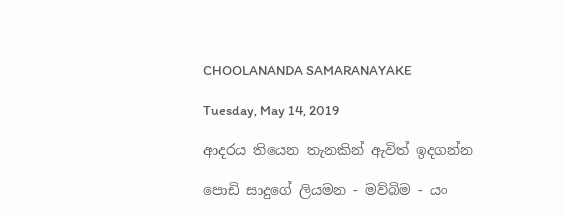CHOOLANANDA SAMARANAYAKE

Tuesday, May 14, 2019

ආදරය තියෙන තැනකින් ඇවිත් ඉදගන්න

පොඩි සාදුගේ ලියමන - මව්බිම - යං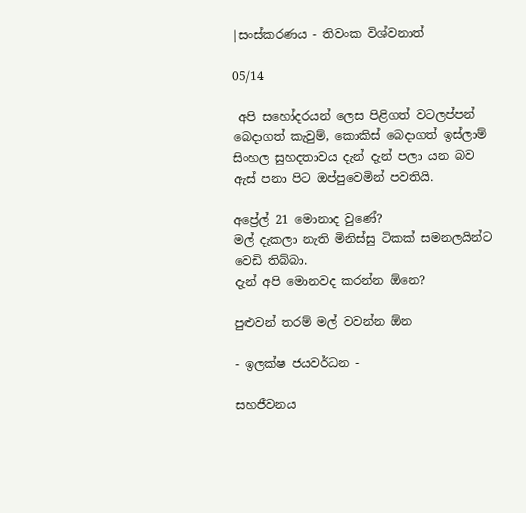|සංස්කරණය - තිවංක විශ්වනාත්

05/14

 අපි සහෝදරයන් ලෙස පිළිගත් වටලප්පන් බෙදාගත් කැවුම්, කොකිස් බෙදාගත් ඉස්ලාම් සිංහල සුහදතාවය දැන් දැන් පලා යන බව ඇස් පනා පිට ඔප්පුවෙමින් පවතියි.

අප්‍රේල් 21 මොනාද වුණේ?
මල් දැකලා නැති මිනිස්සු ටිකක් සමනලයින්ට වෙඩි තිබ්බා.
දැන් අපි මොනවද කරන්න ඕනෙ?

පුළුවන් තරම් මල් වවන්න ඕන

- ඉලක්ෂ ජයවර්ධන -

සහජීවනය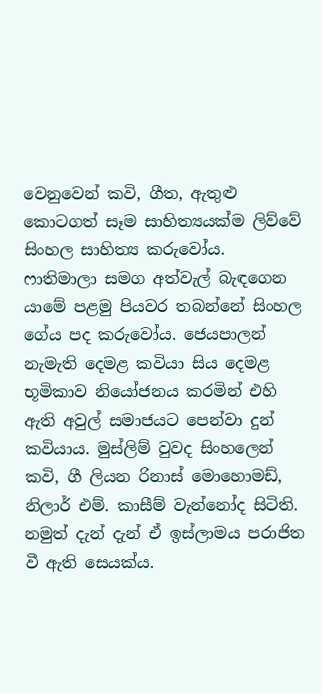වෙනුවෙන් කවි, ගීත, ඇතුළු කොටගත් සෑම සාහිත්‍යයක්ම ලිව්වේ සිංහල සාහිත්‍ය කරුවෝය. ෆාතිමාලා සමග අත්වැල් බැඳගෙන යාමේ පළමු පියවර තබන්නේ සිංහල ගේය පද කරුවෝය. ජෙයපාලන් නැමැති දෙමළ කවියා සිය දෙමළ භූමිකාව නියෝජනය කරමින් එහි ඇති අවුල් සමාජයට පෙන්වා දුන් කවියාය. මුස්ලිම් වුවද සිංහලෙන් කවි, ගී ලියන රිනාස් මොහොමඩ්, නිලාර් එම්. කාසීම් වැන්නෝද සිටිති. නමුත් දැන් දැන් ඒ ඉස්ලාමය පරාජිත වී ඇති සෙයක්ය.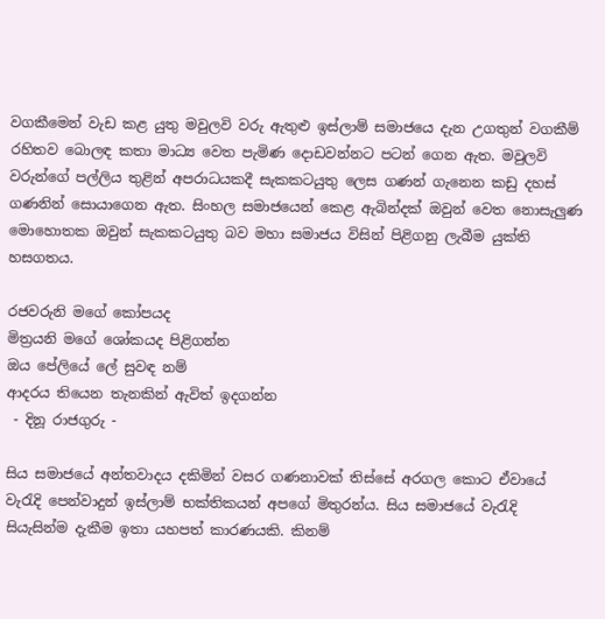වගකීමෙන් වැඩ කළ යුතු මවුලවි වරු ඇතුළු ඉස්ලාම් සමාජයෙ දැන උගතුන් වගකීම් රහිතව බොලඳ කතා මාධ්‍ය වෙත පැමිණ දොඩවන්නට පටන් ගෙන ඇත. මවුලවි වරුන්ගේ පල්ලිය තුළින් අපරාධයකදී සැකකටයුතු ලෙස ගණන් ගැනෙන කඩු දහස් ගණනින් සොයාගෙන ඇත. සිංහල සමාජයෙන් කෙළ ඇබින්දක් ඔවුන් වෙත නොසැලුණ මොහොතක ඔවුන් සැකකටයුතු බව මහා සමාජය විසින් පිළිගනු ලැබීම යුක්ති හසගතය.

රජවරුනි මගේ කෝපයද
මිත්‍රයනි මගේ ශෝකයද පිළිගන්න
ඔය පේලියේ ලේ සුවඳ නම්
ආදරය තියෙන තැනකින් ඇවිත් ඉදගන්න
 - දිනූ රාජගුරු -

සිය සමාජයේ අන්තවාදය දකිමින් වසර ගණනාවක් තිස්සේ අරගල කොට ඒවායේ වැරැදි පෙන්වාදුන් ඉස්ලාම් භක්තිකයන් අපගේ මිතුරන්ය. සිය සමාජයේ වැරැදි සියැසින්ම දැකීම ඉතා යහපත් කාරණයකි. කිනම්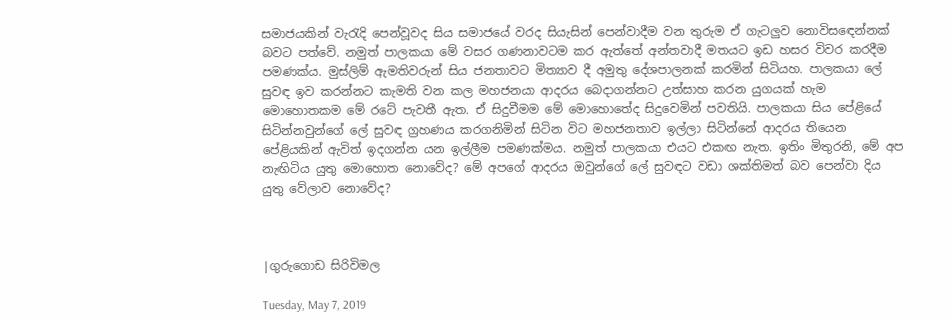සමාජයකින් වැරැදි පෙන්වූවද සිය සමාජයේ වරද සියැසින් පෙන්වාදීම වන තුරුම ඒ ගැටලුව නොවිසඳෙන්නක් බවට පත්වේ. නමුත් පාලකයා මේ වසර ගණනාවටම කර ඇත්තේ අන්තවාදී මතයට ඉඩ හසර විවර කරදීම පමණක්ය. මුස්ලිම් ඇමතිවරුන් සිය ජනතාවට මිත්‍යාව දී අමුතු දේශපාලනක් කරමින් සිටියහ. පාලකයා ලේ සුවඳ ඉව කරන්නට කැමති වන කල මහජනයා ආදරය බෙදාගන්නට උත්සාහ කරන යුගයක් හැම මොහොතකම මේ රටේ පැවතී ඇත. ඒ සිදුවීමම මේ මොහොතේද සිදුවෙමින් පවතියි. පාලකයා සිය පේළියේ සිටින්නවුන්ගේ ලේ සුවඳ ග්‍රහණය කරගනිමින් සිටින විට මහජනතාව ඉල්ලා සිටින්නේ ආදරය තියෙන පේළියකින් ඇවිත් ඉදගන්න යන ඉල්ලීම පමණක්මය. නමුත් පාලකයා එයට එකඟ නැත. ඉතිං මිතුරනි, මේ අප නැඟිටිය යුතු මොහොත නොවේද? මේ අපගේ ආදරය ඔවුන්ගේ ලේ සුවඳට වඩා ශක්තිමත් බව පෙන්වා දිය යුතු වේලාව නොවේද?



|ගුරුගොඩ සිරිවිමල

Tuesday, May 7, 2019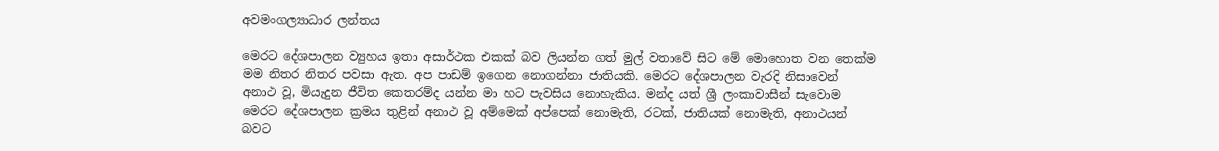අවමංගල්‍යාධාර ලන්තය

මෙරට දේශපාලන ව්‍යුහය ඉතා අසාර්ථක එකක් බව ලියන්න ගත් මුල් වතාවේ සිට මේ මොහොත වන තෙක්ම මම නිතර නිතර පවසා ඇත. අප පාඩම් ඉගෙන නොගන්නා ජාතියකි. මෙරට දේශපාලන වැරදි නිසාවෙන් අනාථ වූ, මියැදුන ජීවිත කෙතරම්ද යන්න මා හට පැවසිය නොහැකිය. මන්ද යත් ශ්‍රී ලංකාවාසීන් සැවොම මෙරට දේශපාලන ක්‍රමය තුළින් අනාථ වූ අම්මෙක් අප්පෙක් නොමැති, රටක්, ජාතියක් නොමැති, අනාථයන් බවට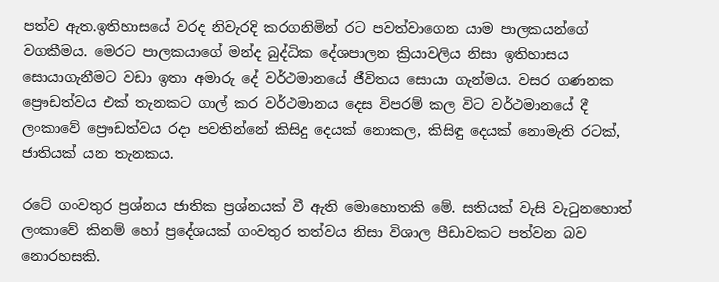පත්ව ඇත.ඉතිහාසයේ වරද නිවැරදි කරගනිමින් රට පවත්වාගෙන යාම පාලකයන්ගේ වගකීමය. මෙරට පාලකයාගේ මන්ද බුද්ධික දේශපාලන ක්‍රියාවලිය නිසා ඉතිහාසය සොයාගැනීමට වඩා ඉතා අමාරු දේ වර්ථමානයේ ජීවිතය සොයා ගැන්මය. වසර ගණනක ප්‍රෞඩත්වය එක් තැනකට ගාල් කර වර්ථමානය දෙස විපරම් කල විට වර්ථමානයේ දී ලංකාවේ ප්‍රෞඩත්වය රදා පවතින්නේ කිසිදු දෙයක් නොකල, කිසිඳු දෙයක් නොමැති රටක්, ජාතියක් යන තැනකය.

රටේ ගංවතුර ප්‍රශ්නය ජාතික ප්‍රශ්නයක් වී ඇති මොහොතකි මේ. සතියක් වැසි වැටුනහොත් ලංකාවේ කිනම් හෝ ප්‍රදේශයක් ගංවතුර තත්වය නිසා විශාල පීඩාවකට පත්වන බව නොරහසකි.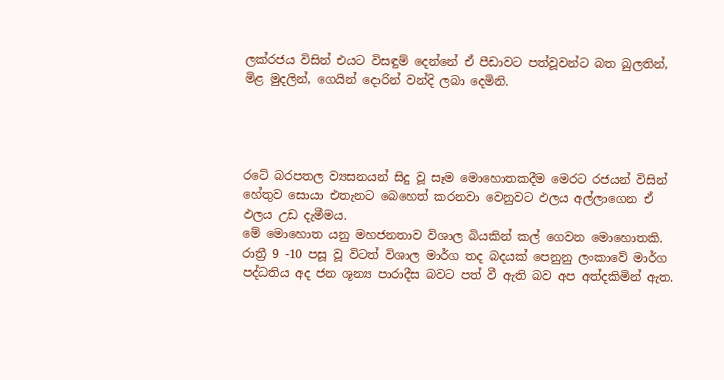ලක්රජය විසින් එයට විසඳුම් දෙන්නේ ඒ පීඩාවට පත්වූවන්ට බත බුලතින්, මිළ මුදලින්, ගෙයින් දොරින් වන්දි ලබා දෙමිනි.




රටේ බරපතල ව්‍යසනයන් සිදු වූ සෑම මොහොතකදීම මෙරට රජයන් විසින් හේතුව සොයා එතැනට බෙහෙත් කරනවා වෙනුවට ඵලය අල්ලාගෙන ඒ ඵලය උඩ දැමීමය.
මේ මොහොත යනු මහජනතාව විශාල බියකින් කල් ගෙවන මොහොතකි. රාත්‍රී 9 -10 පසූ වූ විටත් විශාල මාර්ග තද බදයක් පෙනුනු ලංකාවේ මාර්ග පද්ධතිය අද ජන ශූන්‍ය පාරාදීස බවට පත් වී ඇති බව අප අත්දකිමින් ඇත.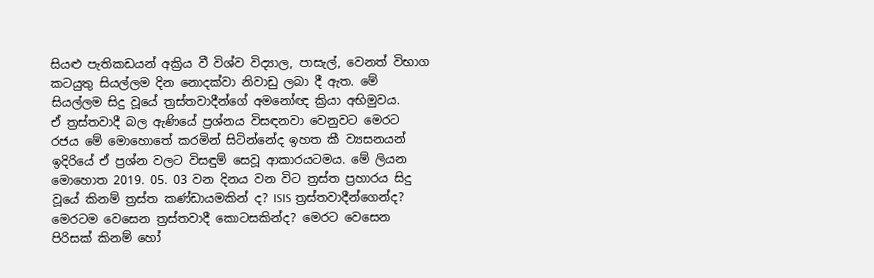සියළු පැතිකඩයන් අක්‍රිය වී විශ්ව විද්‍යාල, පාසැල්, වෙනත් විභාග කටයුතු සියල්ලම දින නොදක්වා නිවාඩු ලබා දී ඇත. මේ සියල්ලම සිදු වූයේ ත්‍රස්තවාදීන්ගේ අමනෝඥ ක්‍රියා අභිමුවය.
ඒ ත්‍රස්තවාදී බල ඇණියේ ප්‍රශ්නය විසඳනවා වෙනුවට මෙරට රජය මේ මොහොතේ කරමින් සිටින්නේද ඉහත කී ව්‍යසනයන් ඉදිරියේ ඒ ප්‍රශ්න වලට විසඳුම් සෙවූ ආකාරයටමය. මේ ලියන මොහොත 2019. 05. 03 වන දිනය වන විට ත්‍රස්ත ප්‍රහාරය සිදු වූයේ කිනම් ත්‍රස්ත කණ්ඩායමකින් ද? ISIS ත්‍රස්තවාදීන්ගෙන්ද? මෙරටම වෙසෙන ත්‍රස්තවාදී කොටසකින්ද? මෙරට වෙසෙන පිරිසක් කිනම් හෝ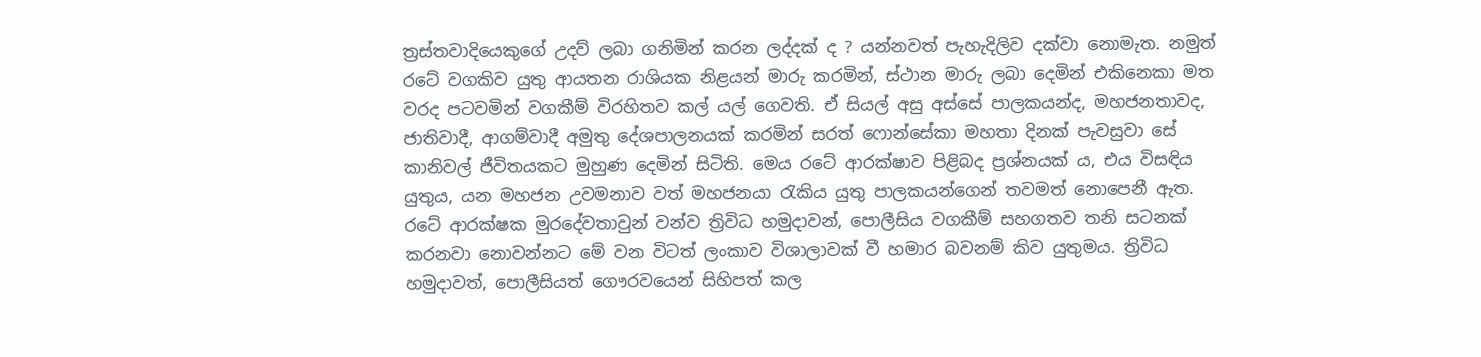ත්‍රස්තවාදියෙකුගේ උදව් ලබා ගනිමින් කරන ලද්දක් ද ? යන්නවත් පැහැදිලිව දක්වා නොමැත. නමුත් රටේ වගකිව යුතු ආයතන රාශියක නිළයන් මාරු කරමින්, ස්ථාන මාරු ලබා දෙමින් එකිනෙකා මත වරද පටවමින් වගකීම් විරහිතව කල් යල් ගෙවති. ඒ සියල් අසු අස්සේ පාලකයන්ද, මහජනතාවද, ජාතිවාදී, ආගම්වාදී අමුතු දේශපාලනයක් කරමින් සරත් ෆොන්සේකා මහතා දිනක් පැවසුවා සේ කානිවල් ජීවිතයකට මුහුණ දෙමින් සිටිති. මෙය රටේ ආරක්ෂාව පිළිබද ප්‍රශ්නයක් ය, එය විසඳිය යුතුය, යන මහජන උවමනාව වත් මහජනයා රැකිය යුතු පාලකයන්ගෙන් තවමත් නොපෙනී ඇත. රටේ ආරක්ෂක මුරදේවතාවුන් වන්ව ත්‍රිවිධ හමුදාවන්, පොලීසිය වගකීම් සහගතව තනි සටනක් කරනවා නොවන්නට මේ වන විටත් ලංකාව විශාලාවක් වී හමාර බවනම් කිව යුතුමය. ත්‍රිවිධ හමුදාවත්, පොලීසියත් ගෞරවයෙන් සිහිපත් කල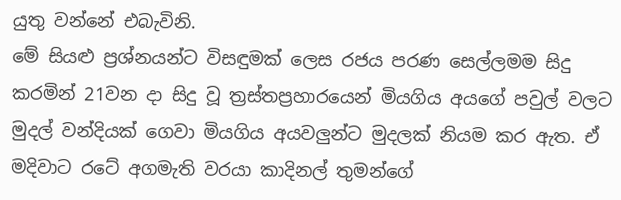යුතු වන්නේ එබැවිනි.
මේ සියළු ප්‍රශ්නයන්ට විසඳුමක් ලෙස රජය පරණ සෙල්ලමම සිදු කරමින් 21වන දා සිදු වූ ත්‍රස්තප්‍රහාරයෙන් මියගිය අයගේ පවුල් වලට මුදල් වන්දියක් ගෙවා මියගිය අයවලුන්ට මුදලක් නියම කර ඇත. ඒ මදිවාට රටේ අගමැති වරයා කාදිනල් තුමන්ගේ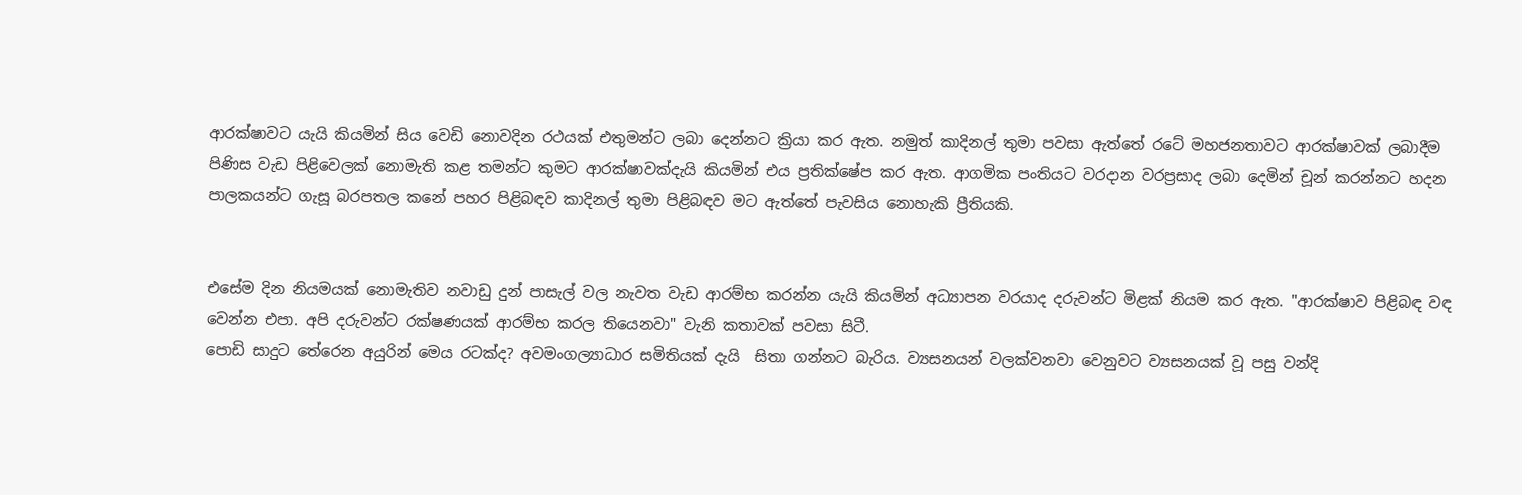ආරක්ෂාවට යැයි කියමින් සිය වෙඩි නොවදින රථයක් එතුමන්ට ලබා දෙන්නට ක්‍රියා කර ඇත. නමුත් කාදිනල් තුමා පවසා ඇත්තේ රටේ මහජනතාවට ආරක්ෂාවක් ලබාදීම පිණිස වැඩ පිළිවෙලක් නොමැති කළ තමන්ට කුමට ආරක්ෂාවක්දැයි කියමින් එය ප්‍රතික්ෂේප කර ඇත. ආගමික පංතියට වරදාන වරප්‍රසාද ලබා දෙමින් චූන් කරන්නට හදන පාලකයන්ට ගැසූ බරපතල කනේ පහර පිළිබඳව කාදිනල් තුමා පිළිබඳව මට ඇත්තේ පැවසිය නොහැකි ප්‍රීතියකි.


එසේම දින නියමයක් නොමැතිව නවාඩු දුන් පාසැල් වල නැවත වැඩ ආරම්භ කරන්න යැයි කියමින් අධ්‍යාපන වරයාද දරුවන්ට මිළක් නියම කර ඇත. "ආරක්ෂාව පිළිබඳ වඳ වෙන්න එපා. අපි දරුවන්ට රක්ෂණයක් ආරම්භ කරල තියෙනවා" වැනි කතාවක් පවසා සිටී.
පොඩි සාදුට තේරෙන අයුරින් මෙය රටක්ද? අවමංගල්‍යාධාර සමිතියක් දැයි  සිතා ගන්නට බැරිය. ව්‍යසනයන් වලක්වනවා වෙනුවට ව්‍යසනයක් වූ පසු වන්දි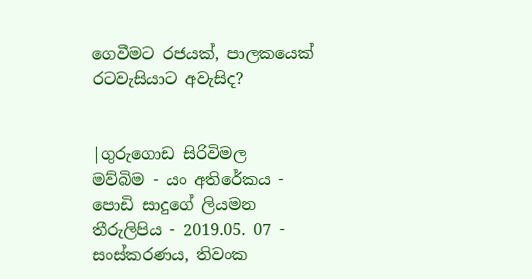ගෙවීමට රජයක්, පාලකයෙක් රටවැසියාට අවැසිද?


|ගුරුගොඩ සිරිවිමල
මව්බිම - යං අතිරේකය - පොඩි සාදුගේ ලියමන තීරුලිපිය - 2019.05. 07 - සංස්කරණය, තිවංක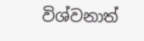විශ්වනාත්